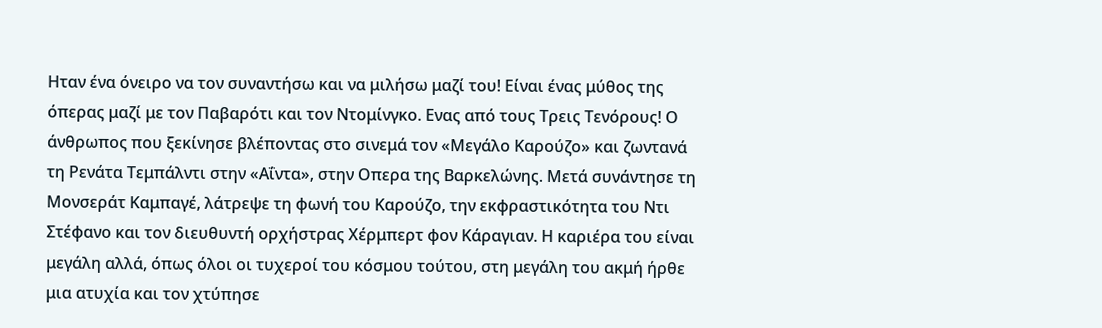Ηταν ένα όνειρο να τον συναντήσω και να μιλήσω μαζί του! Είναι ένας μύθος της όπερας μαζί με τον Παβαρότι και τον Ντομίνγκο. Ενας από τους Τρεις Τενόρους! Ο άνθρωπος που ξεκίνησε βλέποντας στο σινεμά τον «Μεγάλο Καρούζο» και ζωντανά τη Ρενάτα Τεμπάλντι στην «Αΐντα», στην Οπερα της Βαρκελώνης. Μετά συνάντησε τη Μονσεράτ Καμπαγέ, λάτρεψε τη φωνή του Καρούζο, την εκφραστικότητα του Ντι Στέφανο και τον διευθυντή ορχήστρας Χέρμπερτ φον Κάραγιαν. Η καριέρα του είναι μεγάλη αλλά, όπως όλοι οι τυχεροί του κόσμου τούτου, στη μεγάλη του ακμή ήρθε μια ατυχία και τον χτύπησε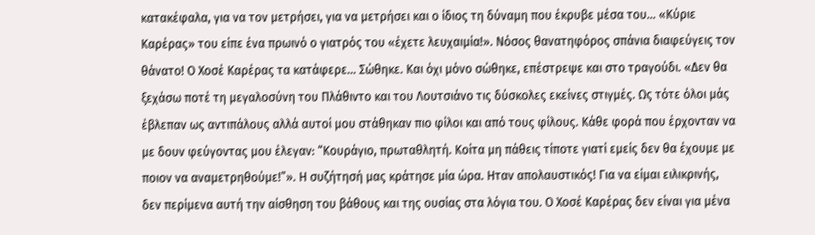κατακέφαλα, για να τον μετρήσει, για να μετρήσει και ο ίδιος τη δύναμη που έκρυβε μέσα του… «Κύριε Καρέρας» του είπε ένα πρωινό ο γιατρός του «έχετε λευχαιμία!». Νόσος θανατηφόρος σπάνια διαφεύγεις τον θάνατο! Ο Χοσέ Καρέρας τα κατάφερε… Σώθηκε. Και όχι μόνο σώθηκε, επέστρεψε και στο τραγούδι. «Δεν θα ξεχάσω ποτέ τη μεγαλοσύνη του Πλάθιντο και του Λουτσιάνο τις δύσκολες εκείνες στιγμές. Ως τότε όλοι μάς έβλεπαν ως αντιπάλους αλλά αυτοί μου στάθηκαν πιο φίλοι και από τους φίλους. Κάθε φορά που έρχονταν να με δουν φεύγοντας μου έλεγαν: “Κουράγιο, πρωταθλητή. Κοίτα μη πάθεις τίποτε γιατί εμείς δεν θα έχουμε με ποιον να αναμετρηθούμε!”». Η συζήτησή μας κράτησε μία ώρα. Ηταν απολαυστικός! Για να είμαι ειλικρινής, δεν περίμενα αυτή την αίσθηση του βάθους και της ουσίας στα λόγια του. Ο Χοσέ Καρέρας δεν είναι για μένα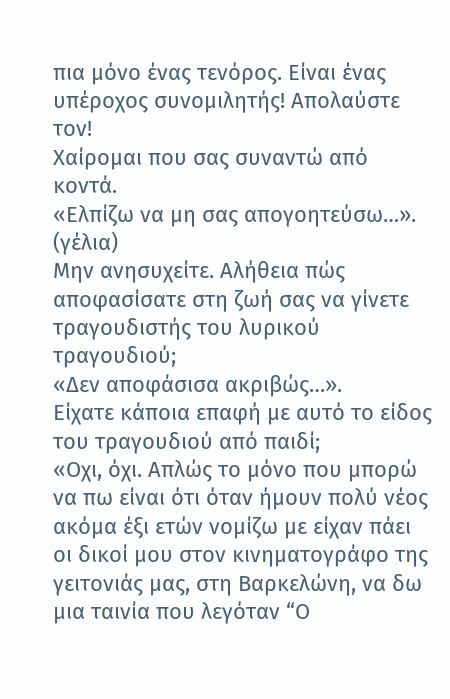πια μόνο ένας τενόρος. Είναι ένας υπέροχος συνομιλητής! Απολαύστε τον!
Χαίρομαι που σας συναντώ από κοντά.
«Ελπίζω να μη σας απογοητεύσω…». (γέλια)
Μην ανησυχείτε. Αλήθεια πώς αποφασίσατε στη ζωή σας να γίνετε τραγουδιστής του λυρικού τραγουδιού;
«Δεν αποφάσισα ακριβώς…».
Είχατε κάποια επαφή με αυτό το είδος του τραγουδιού από παιδί;
«Οχι, όχι. Απλώς το μόνο που μπορώ να πω είναι ότι όταν ήμουν πολύ νέος ακόμα έξι ετών νομίζω με είχαν πάει οι δικοί μου στον κινηματογράφο της γειτονιάς μας, στη Βαρκελώνη, να δω μια ταινία που λεγόταν “Ο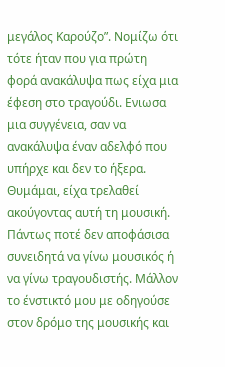μεγάλος Καρούζο”. Νομίζω ότι τότε ήταν που για πρώτη φορά ανακάλυψα πως είχα μια έφεση στο τραγούδι. Ενιωσα μια συγγένεια, σαν να ανακάλυψα έναν αδελφό που υπήρχε και δεν το ήξερα. Θυμάμαι, είχα τρελαθεί ακούγοντας αυτή τη μουσική. Πάντως ποτέ δεν αποφάσισα συνειδητά να γίνω μουσικός ή να γίνω τραγουδιστής. Μάλλον το ένστικτό μου με οδηγούσε στον δρόμο της μουσικής και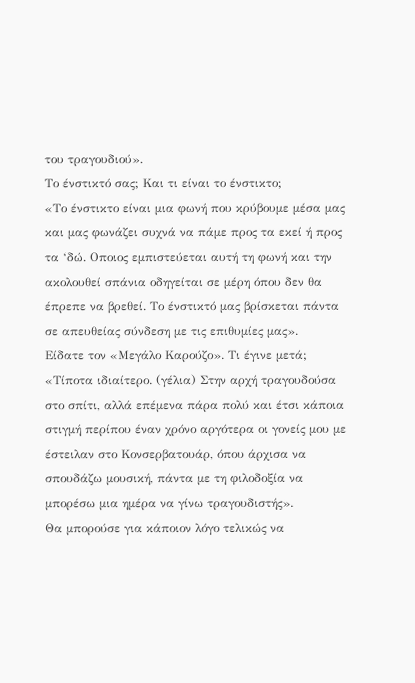του τραγουδιού».
Το ένστικτό σας; Και τι είναι το ένστικτο;
«Το ένστικτο είναι μια φωνή που κρύβουμε μέσα μας και μας φωνάζει συχνά να πάμε προς τα εκεί ή προς τα ‘δώ. Οποιος εμπιστεύεται αυτή τη φωνή και την ακολουθεί σπάνια οδηγείται σε μέρη όπου δεν θα έπρεπε να βρεθεί. Το ένστικτό μας βρίσκεται πάντα σε απευθείας σύνδεση με τις επιθυμίες μας».
Είδατε τον «Μεγάλο Καρούζο». Τι έγινε μετά;
«Τίποτα ιδιαίτερο. (γέλια) Στην αρχή τραγουδούσα στο σπίτι, αλλά επέμενα πάρα πολύ και έτσι κάποια στιγμή περίπου έναν χρόνο αργότερα οι γονείς μου με έστειλαν στο Κονσερβατουάρ, όπου άρχισα να σπουδάζω μουσική, πάντα με τη φιλοδοξία να μπορέσω μια ημέρα να γίνω τραγουδιστής».
Θα μπορούσε για κάποιον λόγο τελικώς να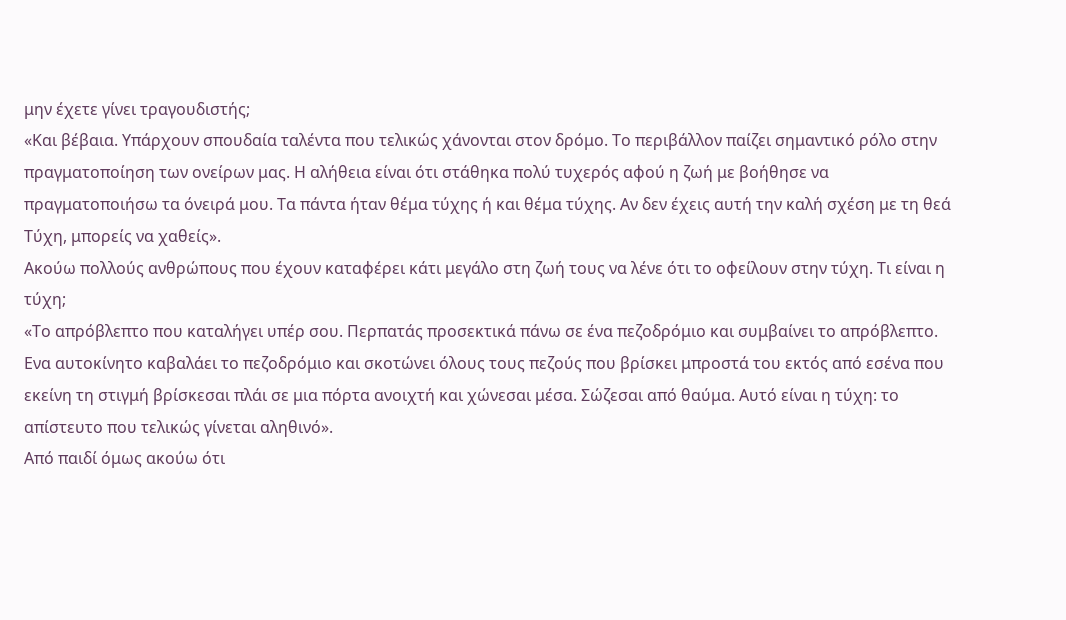μην έχετε γίνει τραγουδιστής;
«Και βέβαια. Υπάρχουν σπουδαία ταλέντα που τελικώς χάνονται στον δρόμο. Το περιβάλλον παίζει σημαντικό ρόλο στην πραγματοποίηση των ονείρων μας. Η αλήθεια είναι ότι στάθηκα πολύ τυχερός αφού η ζωή με βοήθησε να πραγματοποιήσω τα όνειρά μου. Τα πάντα ήταν θέμα τύχης ή και θέμα τύχης. Αν δεν έχεις αυτή την καλή σχέση με τη θεά Τύχη, μπορείς να χαθείς».
Ακούω πολλούς ανθρώπους που έχουν καταφέρει κάτι μεγάλο στη ζωή τους να λένε ότι το οφείλουν στην τύχη. Τι είναι η τύχη;
«Το απρόβλεπτο που καταλήγει υπέρ σου. Περπατάς προσεκτικά πάνω σε ένα πεζοδρόμιο και συμβαίνει το απρόβλεπτο. Ενα αυτοκίνητο καβαλάει το πεζοδρόμιο και σκοτώνει όλους τους πεζούς που βρίσκει μπροστά του εκτός από εσένα που εκείνη τη στιγμή βρίσκεσαι πλάι σε μια πόρτα ανοιχτή και χώνεσαι μέσα. Σώζεσαι από θαύμα. Αυτό είναι η τύχη: το απίστευτο που τελικώς γίνεται αληθινό».
Από παιδί όμως ακούω ότι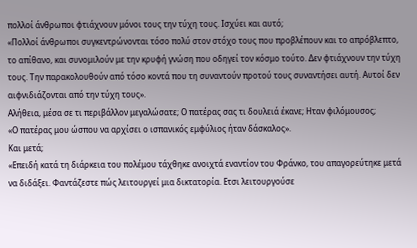πολλοί άνθρωποι φτιάχνουν μόνοι τους την τύχη τους. Ισχύει και αυτό;
«Πολλοί άνθρωποι συγκεντρώνονται τόσο πολύ στον στόχο τους που προβλέπουν και το απρόβλεπτο, το απίθανο, και συνομιλούν με την κρυφή γνώση που οδηγεί τον κόσμο τούτο. Δεν φτιάχνουν την τύχη τους. Την παρακολουθούν από τόσο κοντά που τη συναντούν προτού τους συναντήσει αυτή. Αυτοί δεν αιφνιδιάζονται από την τύχη τους».
Αλήθεια, μέσα σε τι περιβάλλον μεγαλώσατε; Ο πατέρας σας τι δουλειά έκανε; Ηταν φιλόμουσος;
«Ο πατέρας μου ώσπου να αρχίσει ο ισπανικός εμφύλιος ήταν δάσκαλος».
Και μετά;
«Επειδή κατά τη διάρκεια του πολέμου τάχθηκε ανοιχτά εναντίον του Φράνκο, του απαγορεύτηκε μετά να διδάξει. Φαντάζεστε πώς λειτουργεί μια δικτατορία. Ετσι λειτουργούσε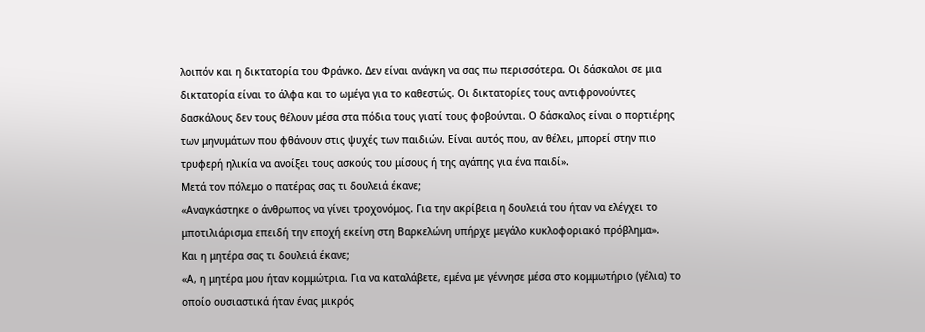λοιπόν και η δικτατορία του Φράνκο. Δεν είναι ανάγκη να σας πω περισσότερα. Οι δάσκαλοι σε μια δικτατορία είναι το άλφα και το ωμέγα για το καθεστώς. Οι δικτατορίες τους αντιφρονούντες δασκάλους δεν τους θέλουν μέσα στα πόδια τους γιατί τους φοβούνται. Ο δάσκαλος είναι ο πορτιέρης των μηνυμάτων που φθάνουν στις ψυχές των παιδιών. Είναι αυτός που, αν θέλει, μπορεί στην πιο τρυφερή ηλικία να ανοίξει τους ασκούς του μίσους ή της αγάπης για ένα παιδί».
Μετά τον πόλεμο ο πατέρας σας τι δουλειά έκανε;
«Αναγκάστηκε ο άνθρωπος να γίνει τροχονόμος. Για την ακρίβεια η δουλειά του ήταν να ελέγχει το μποτιλιάρισμα επειδή την εποχή εκείνη στη Βαρκελώνη υπήρχε μεγάλο κυκλοφοριακό πρόβλημα».
Και η μητέρα σας τι δουλειά έκανε;
«Α, η μητέρα μου ήταν κομμώτρια. Για να καταλάβετε, εμένα με γέννησε μέσα στο κομμωτήριο (γέλια) το οποίο ουσιαστικά ήταν ένας μικρός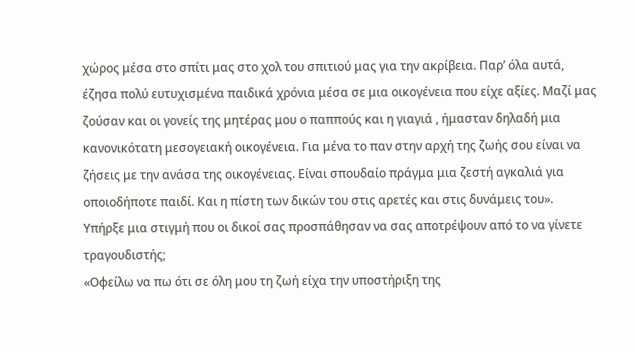χώρος μέσα στο σπίτι μας στο χολ του σπιτιού μας για την ακρίβεια. Παρ’ όλα αυτά, έζησα πολύ ευτυχισμένα παιδικά χρόνια μέσα σε μια οικογένεια που είχε αξίες. Μαζί μας ζούσαν και οι γονείς της μητέρας μου ο παππούς και η γιαγιά , ήμασταν δηλαδή μια κανονικότατη μεσογειακή οικογένεια. Για μένα το παν στην αρχή της ζωής σου είναι να ζήσεις με την ανάσα της οικογένειας. Είναι σπουδαίο πράγμα μια ζεστή αγκαλιά για οποιοδήποτε παιδί. Και η πίστη των δικών του στις αρετές και στις δυνάμεις του».
Υπήρξε μια στιγμή που οι δικοί σας προσπάθησαν να σας αποτρέψουν από το να γίνετε τραγουδιστής;
«Οφείλω να πω ότι σε όλη μου τη ζωή είχα την υποστήριξη της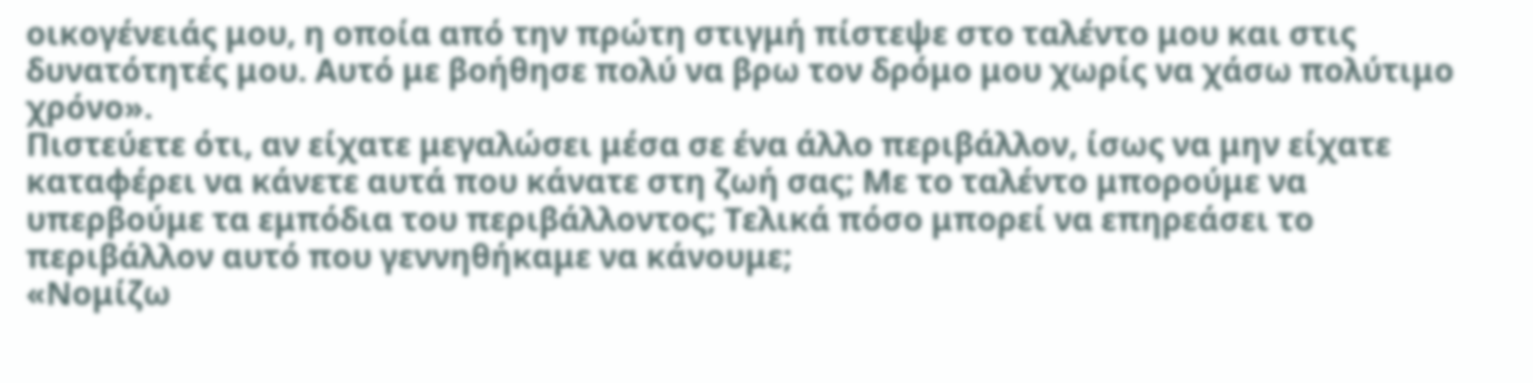οικογένειάς μου, η οποία από την πρώτη στιγμή πίστεψε στο ταλέντο μου και στις δυνατότητές μου. Αυτό με βοήθησε πολύ να βρω τον δρόμο μου χωρίς να χάσω πολύτιμο χρόνο».
Πιστεύετε ότι, αν είχατε μεγαλώσει μέσα σε ένα άλλο περιβάλλον, ίσως να μην είχατε καταφέρει να κάνετε αυτά που κάνατε στη ζωή σας; Με το ταλέντο μπορούμε να υπερβούμε τα εμπόδια του περιβάλλοντος; Τελικά πόσο μπορεί να επηρεάσει το περιβάλλον αυτό που γεννηθήκαμε να κάνουμε;
«Νομίζω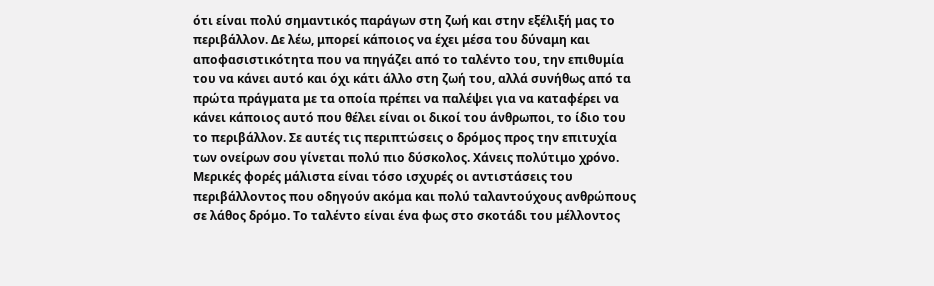ότι είναι πολύ σημαντικός παράγων στη ζωή και στην εξέλιξή μας το περιβάλλον. Δε λέω, μπορεί κάποιος να έχει μέσα του δύναμη και αποφασιστικότητα που να πηγάζει από το ταλέντο του, την επιθυμία του να κάνει αυτό και όχι κάτι άλλο στη ζωή του, αλλά συνήθως από τα πρώτα πράγματα με τα οποία πρέπει να παλέψει για να καταφέρει να κάνει κάποιος αυτό που θέλει είναι οι δικοί του άνθρωποι, το ίδιο του το περιβάλλον. Σε αυτές τις περιπτώσεις ο δρόμος προς την επιτυχία των ονείρων σου γίνεται πολύ πιο δύσκολος. Χάνεις πολύτιμο χρόνο. Μερικές φορές μάλιστα είναι τόσο ισχυρές οι αντιστάσεις του περιβάλλοντος που οδηγούν ακόμα και πολύ ταλαντούχους ανθρώπους σε λάθος δρόμο. Το ταλέντο είναι ένα φως στο σκοτάδι του μέλλοντος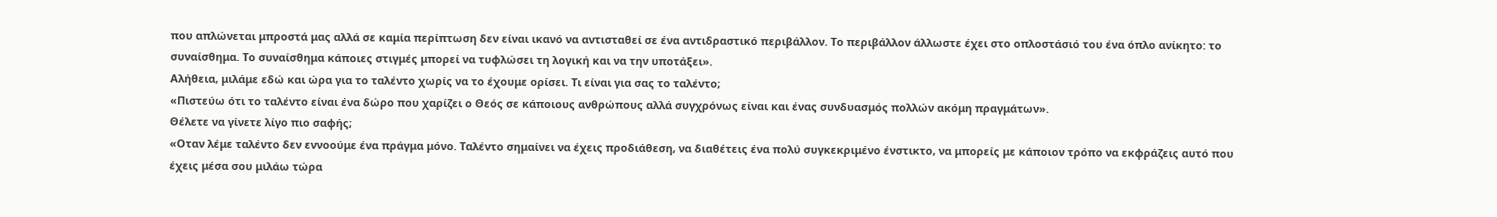που απλώνεται μπροστά μας αλλά σε καμία περίπτωση δεν είναι ικανό να αντισταθεί σε ένα αντιδραστικό περιβάλλον. Το περιβάλλον άλλωστε έχει στο οπλοστάσιό του ένα όπλο ανίκητο: το συναίσθημα. Το συναίσθημα κάποιες στιγμές μπορεί να τυφλώσει τη λογική και να την υποτάξει».
Αλήθεια, μιλάμε εδώ και ώρα για το ταλέντο χωρίς να το έχουμε ορίσει. Τι είναι για σας το ταλέντο;
«Πιστεύω ότι το ταλέντο είναι ένα δώρο που χαρίζει ο Θεός σε κάποιους ανθρώπους αλλά συγχρόνως είναι και ένας συνδυασμός πολλών ακόμη πραγμάτων».
Θέλετε να γίνετε λίγο πιο σαφής;
«Οταν λέμε ταλέντο δεν εννοούμε ένα πράγμα μόνο. Ταλέντο σημαίνει να έχεις προδιάθεση, να διαθέτεις ένα πολύ συγκεκριμένο ένστικτο, να μπορείς με κάποιον τρόπο να εκφράζεις αυτό που έχεις μέσα σου μιλάω τώρα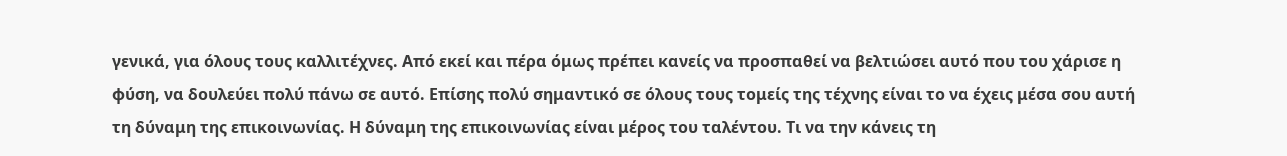γενικά, για όλους τους καλλιτέχνες. Από εκεί και πέρα όμως πρέπει κανείς να προσπαθεί να βελτιώσει αυτό που του χάρισε η φύση, να δουλεύει πολύ πάνω σε αυτό. Επίσης πολύ σημαντικό σε όλους τους τομείς της τέχνης είναι το να έχεις μέσα σου αυτή τη δύναμη της επικοινωνίας. Η δύναμη της επικοινωνίας είναι μέρος του ταλέντου. Τι να την κάνεις τη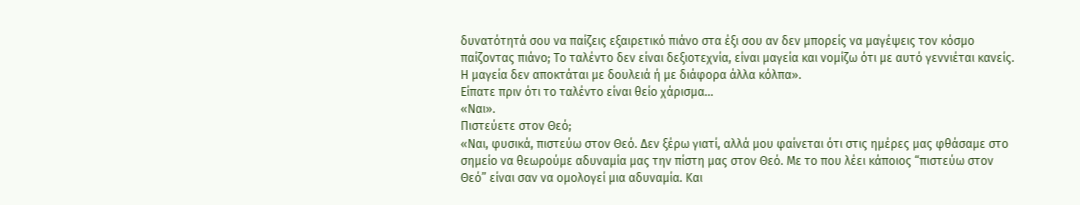δυνατότητά σου να παίζεις εξαιρετικό πιάνο στα έξι σου αν δεν μπορείς να μαγέψεις τον κόσμο παίζοντας πιάνο; Το ταλέντο δεν είναι δεξιοτεχνία, είναι μαγεία και νομίζω ότι με αυτό γεννιέται κανείς. Η μαγεία δεν αποκτάται με δουλειά ή με διάφορα άλλα κόλπα».
Είπατε πριν ότι το ταλέντο είναι θείο χάρισμα…
«Ναι».
Πιστεύετε στον Θεό;
«Ναι, φυσικά, πιστεύω στον Θεό. Δεν ξέρω γιατί, αλλά μου φαίνεται ότι στις ημέρες μας φθάσαμε στο σημείο να θεωρούμε αδυναμία μας την πίστη μας στον Θεό. Με το που λέει κάποιος “πιστεύω στον Θεό” είναι σαν να ομολογεί μια αδυναμία. Και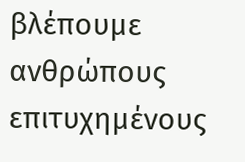βλέπουμε ανθρώπους επιτυχημένους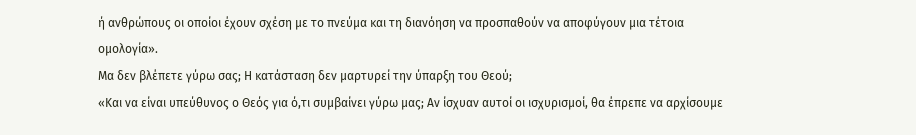ή ανθρώπους οι οποίοι έχουν σχέση με το πνεύμα και τη διανόηση να προσπαθούν να αποφύγουν μια τέτοια ομολογία».
Μα δεν βλέπετε γύρω σας; Η κατάσταση δεν μαρτυρεί την ύπαρξη του Θεού;
«Και να είναι υπεύθυνος ο Θεός για ό,τι συμβαίνει γύρω μας; Αν ίσχυαν αυτοί οι ισχυρισμοί, θα έπρεπε να αρχίσουμε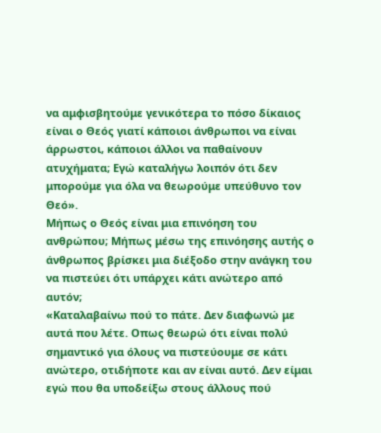να αμφισβητούμε γενικότερα το πόσο δίκαιος είναι ο Θεός γιατί κάποιοι άνθρωποι να είναι άρρωστοι, κάποιοι άλλοι να παθαίνουν ατυχήματα; Εγώ καταλήγω λοιπόν ότι δεν μπορούμε για όλα να θεωρούμε υπεύθυνο τον Θεό».
Μήπως ο Θεός είναι μια επινόηση του ανθρώπου; Μήπως μέσω της επινόησης αυτής ο άνθρωπος βρίσκει μια διέξοδο στην ανάγκη του να πιστεύει ότι υπάρχει κάτι ανώτερο από αυτόν;
«Καταλαβαίνω πού το πάτε. Δεν διαφωνώ με αυτά που λέτε. Οπως θεωρώ ότι είναι πολύ σημαντικό για όλους να πιστεύουμε σε κάτι ανώτερο, οτιδήποτε και αν είναι αυτό. Δεν είμαι εγώ που θα υποδείξω στους άλλους πού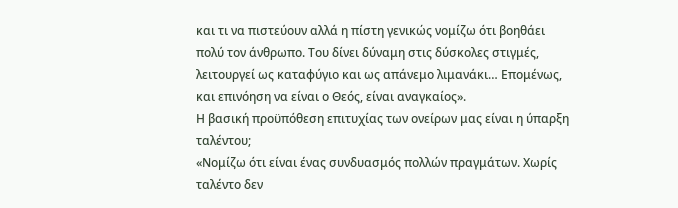και τι να πιστεύουν αλλά η πίστη γενικώς νομίζω ότι βοηθάει πολύ τον άνθρωπο. Του δίνει δύναμη στις δύσκολες στιγμές, λειτουργεί ως καταφύγιο και ως απάνεμο λιμανάκι… Επομένως, και επινόηση να είναι ο Θεός, είναι αναγκαίος».
Η βασική προϋπόθεση επιτυχίας των ονείρων μας είναι η ύπαρξη ταλέντου;
«Νομίζω ότι είναι ένας συνδυασμός πολλών πραγμάτων. Χωρίς ταλέντο δεν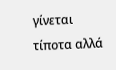γίνεται τίποτα αλλά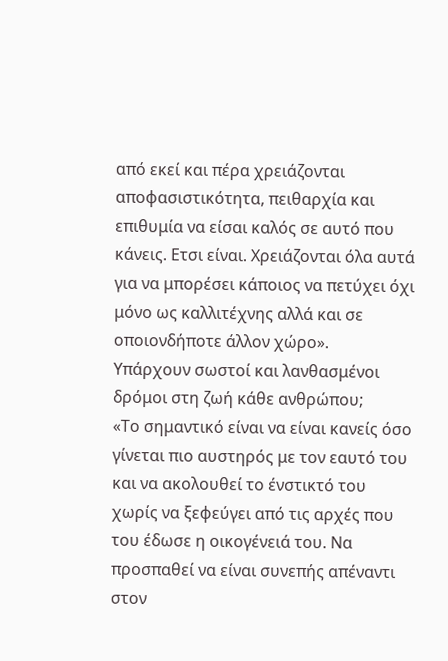από εκεί και πέρα χρειάζονται αποφασιστικότητα, πειθαρχία και επιθυμία να είσαι καλός σε αυτό που κάνεις. Ετσι είναι. Χρειάζονται όλα αυτά για να μπορέσει κάποιος να πετύχει όχι μόνο ως καλλιτέχνης αλλά και σε οποιονδήποτε άλλον χώρο».
Υπάρχουν σωστοί και λανθασμένοι δρόμοι στη ζωή κάθε ανθρώπου;
«Το σημαντικό είναι να είναι κανείς όσο γίνεται πιο αυστηρός με τον εαυτό του και να ακολουθεί το ένστικτό του χωρίς να ξεφεύγει από τις αρχές που του έδωσε η οικογένειά του. Να προσπαθεί να είναι συνεπής απέναντι στον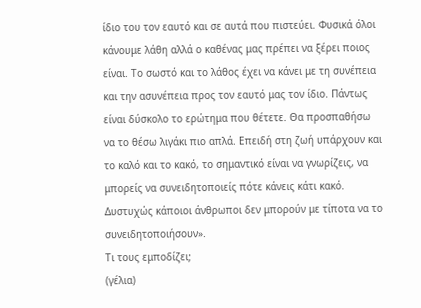ίδιο του τον εαυτό και σε αυτά που πιστεύει. Φυσικά όλοι κάνουμε λάθη αλλά ο καθένας μας πρέπει να ξέρει ποιος είναι. Το σωστό και το λάθος έχει να κάνει με τη συνέπεια και την ασυνέπεια προς τον εαυτό μας τον ίδιο. Πάντως είναι δύσκολο το ερώτημα που θέτετε. Θα προσπαθήσω να το θέσω λιγάκι πιο απλά. Επειδή στη ζωή υπάρχουν και το καλό και το κακό, το σημαντικό είναι να γνωρίζεις, να μπορείς να συνειδητοποιείς πότε κάνεις κάτι κακό. Δυστυχώς κάποιοι άνθρωποι δεν μπορούν με τίποτα να το συνειδητοποιήσουν».
Τι τους εμποδίζει;
(γέλια)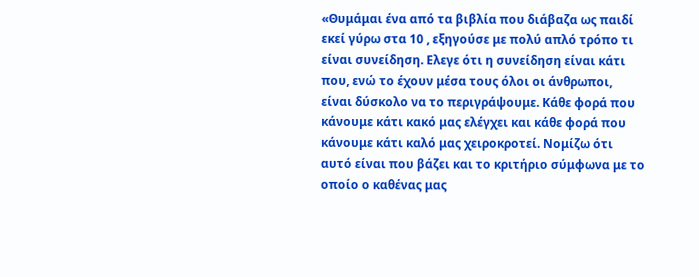«Θυμάμαι ένα από τα βιβλία που διάβαζα ως παιδί εκεί γύρω στα 10 , εξηγούσε με πολύ απλό τρόπο τι είναι συνείδηση. Ελεγε ότι η συνείδηση είναι κάτι που, ενώ το έχουν μέσα τους όλοι οι άνθρωποι, είναι δύσκολο να το περιγράψουμε. Κάθε φορά που κάνουμε κάτι κακό μας ελέγχει και κάθε φορά που κάνουμε κάτι καλό μας χειροκροτεί. Νομίζω ότι αυτό είναι που βάζει και το κριτήριο σύμφωνα με το οποίο ο καθένας μας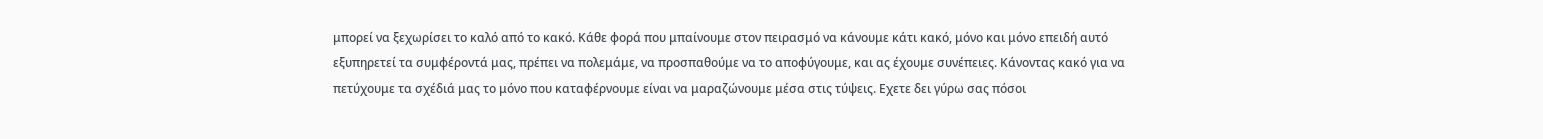μπορεί να ξεχωρίσει το καλό από το κακό. Κάθε φορά που μπαίνουμε στον πειρασμό να κάνουμε κάτι κακό, μόνο και μόνο επειδή αυτό εξυπηρετεί τα συμφέροντά μας, πρέπει να πολεμάμε, να προσπαθούμε να το αποφύγουμε, και ας έχουμε συνέπειες. Κάνοντας κακό για να πετύχουμε τα σχέδιά μας το μόνο που καταφέρνουμε είναι να μαραζώνουμε μέσα στις τύψεις. Εχετε δει γύρω σας πόσοι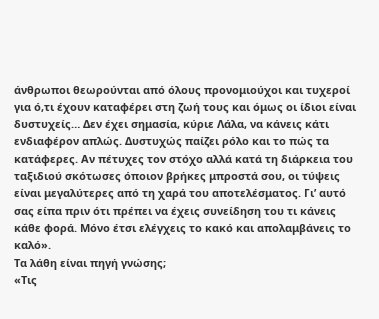άνθρωποι θεωρούνται από όλους προνομιούχοι και τυχεροί για ό,τι έχουν καταφέρει στη ζωή τους και όμως οι ίδιοι είναι δυστυχείς… Δεν έχει σημασία, κύριε Λάλα, να κάνεις κάτι ενδιαφέρον απλώς. Δυστυχώς παίζει ρόλο και το πώς τα κατάφερες. Αν πέτυχες τον στόχο αλλά κατά τη διάρκεια του ταξιδιού σκότωσες όποιον βρήκες μπροστά σου, οι τύψεις είναι μεγαλύτερες από τη χαρά του αποτελέσματος. Γι’ αυτό σας είπα πριν ότι πρέπει να έχεις συνείδηση του τι κάνεις κάθε φορά. Μόνο έτσι ελέγχεις το κακό και απολαμβάνεις το καλό».
Τα λάθη είναι πηγή γνώσης;
«Τις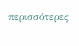περισσότερες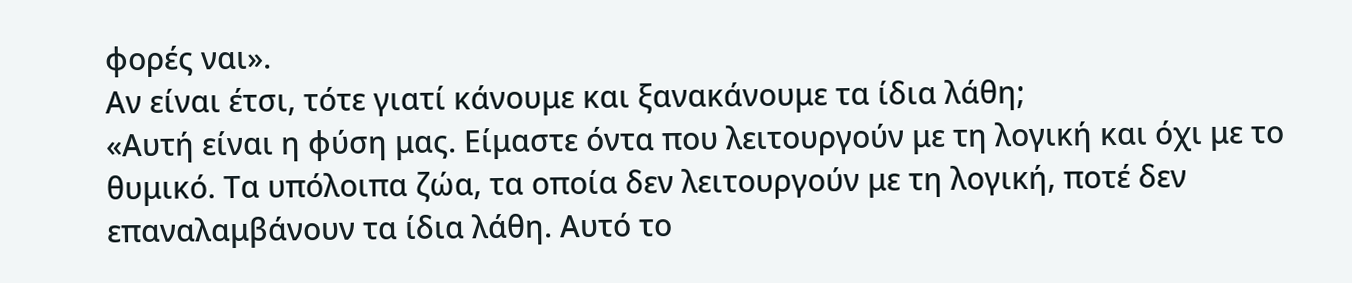φορές ναι».
Αν είναι έτσι, τότε γιατί κάνουμε και ξανακάνουμε τα ίδια λάθη;
«Αυτή είναι η φύση μας. Είμαστε όντα που λειτουργούν με τη λογική και όχι με το θυμικό. Τα υπόλοιπα ζώα, τα οποία δεν λειτουργούν με τη λογική, ποτέ δεν επαναλαμβάνουν τα ίδια λάθη. Αυτό το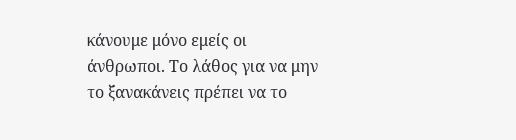κάνουμε μόνο εμείς οι άνθρωποι. Το λάθος για να μην το ξανακάνεις πρέπει να το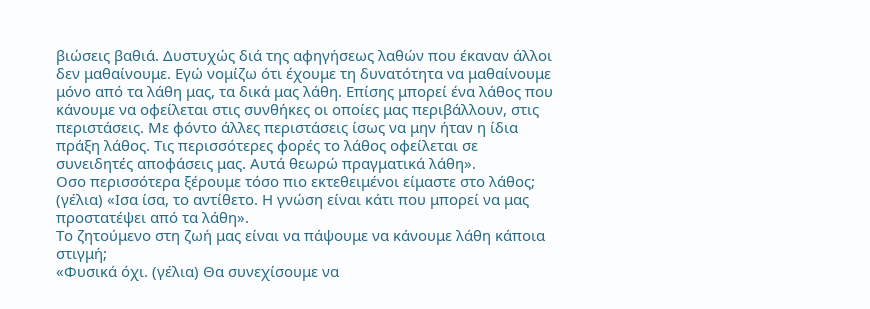βιώσεις βαθιά. Δυστυχώς διά της αφηγήσεως λαθών που έκαναν άλλοι δεν μαθαίνουμε. Εγώ νομίζω ότι έχουμε τη δυνατότητα να μαθαίνουμε μόνο από τα λάθη μας, τα δικά μας λάθη. Επίσης μπορεί ένα λάθος που κάνουμε να οφείλεται στις συνθήκες οι οποίες μας περιβάλλουν, στις περιστάσεις. Με φόντο άλλες περιστάσεις ίσως να μην ήταν η ίδια πράξη λάθος. Τις περισσότερες φορές το λάθος οφείλεται σε συνειδητές αποφάσεις μας. Αυτά θεωρώ πραγματικά λάθη».
Οσο περισσότερα ξέρουμε τόσο πιο εκτεθειμένοι είμαστε στο λάθος;
(γέλια) «Ισα ίσα, το αντίθετο. Η γνώση είναι κάτι που μπορεί να μας προστατέψει από τα λάθη».
Το ζητούμενο στη ζωή μας είναι να πάψουμε να κάνουμε λάθη κάποια στιγμή;
«Φυσικά όχι. (γέλια) Θα συνεχίσουμε να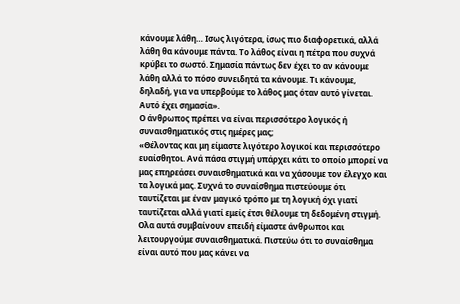κάνουμε λάθη… Ισως λιγότερα, ίσως πιο διαφορετικά, αλλά λάθη θα κάνουμε πάντα. Το λάθος είναι η πέτρα που συχνά κρύβει το σωστό. Σημασία πάντως δεν έχει το αν κάνουμε λάθη αλλά το πόσο συνειδητά τα κάνουμε. Τι κάνουμε, δηλαδή, για να υπερβούμε το λάθος μας όταν αυτό γίνεται. Αυτό έχει σημασία».
Ο άνθρωπος πρέπει να είναι περισσότερο λογικός ή συναισθηματικός στις ημέρες μας;
«Θέλοντας και μη είμαστε λιγότερο λογικοί και περισσότερο ευαίσθητοι. Ανά πάσα στιγμή υπάρχει κάτι το οποίο μπορεί να μας επηρεάσει συναισθηματικά και να χάσουμε τον έλεγχο και τα λογικά μας. Συχνά το συναίσθημα πιστεύουμε ότι ταυτίζεται με έναν μαγικό τρόπο με τη λογική όχι γιατί ταυτίζεται αλλά γιατί εμείς έτσι θέλουμε τη δεδομένη στιγμή. Ολα αυτά συμβαίνουν επειδή είμαστε άνθρωποι και λειτουργούμε συναισθηματικά. Πιστεύω ότι το συναίσθημα είναι αυτό που μας κάνει να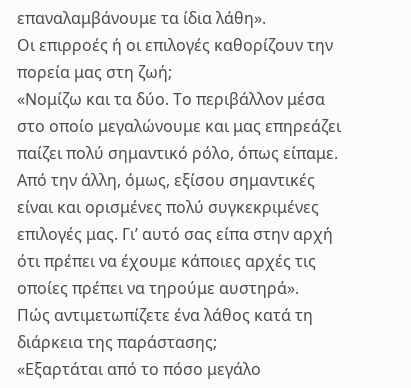επαναλαμβάνουμε τα ίδια λάθη».
Οι επιρροές ή οι επιλογές καθορίζουν την πορεία μας στη ζωή;
«Νομίζω και τα δύο. Το περιβάλλον μέσα στο οποίο μεγαλώνουμε και μας επηρεάζει παίζει πολύ σημαντικό ρόλο, όπως είπαμε. Από την άλλη, όμως, εξίσου σημαντικές είναι και ορισμένες πολύ συγκεκριμένες επιλογές μας. Γι’ αυτό σας είπα στην αρχή ότι πρέπει να έχουμε κάποιες αρχές τις οποίες πρέπει να τηρούμε αυστηρά».
Πώς αντιμετωπίζετε ένα λάθος κατά τη διάρκεια της παράστασης;
«Εξαρτάται από το πόσο μεγάλο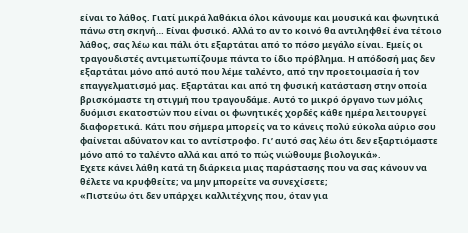είναι το λάθος. Γιατί μικρά λαθάκια όλοι κάνουμε και μουσικά και φωνητικά πάνω στη σκηνή… Είναι φυσικό. Αλλά το αν το κοινό θα αντιληφθεί ένα τέτοιο λάθος, σας λέω και πάλι ότι εξαρτάται από το πόσο μεγάλο είναι. Εμείς οι τραγουδιστές αντιμετωπίζουμε πάντα το ίδιο πρόβλημα. Η απόδοσή μας δεν εξαρτάται μόνο από αυτό που λέμε ταλέντο, από την προετοιμασία ή τον επαγγελματισμό μας. Εξαρτάται και από τη φυσική κατάσταση στην οποία βρισκόμαστε τη στιγμή που τραγουδάμε. Αυτό το μικρό όργανο των μόλις δυόμισι εκατοστών που είναι οι φωνητικές χορδές κάθε ημέρα λειτουργεί διαφορετικά. Κάτι που σήμερα μπορείς να το κάνεις πολύ εύκολα αύριο σου φαίνεται αδύνατον και το αντίστροφο. Γι’ αυτό σας λέω ότι δεν εξαρτιόμαστε μόνο από το ταλέντο αλλά και από το πώς νιώθουμε βιολογικά».
Εχετε κάνει λάθη κατά τη διάρκεια μιας παράστασης που να σας κάνουν να θέλετε να κρυφθείτε; να μην μπορείτε να συνεχίσετε;
«Πιστεύω ότι δεν υπάρχει καλλιτέχνης που, όταν για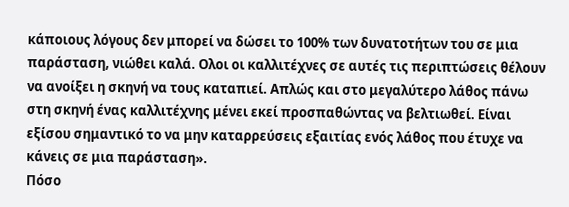κάποιους λόγους δεν μπορεί να δώσει το 100% των δυνατοτήτων του σε μια παράσταση, νιώθει καλά. Ολοι οι καλλιτέχνες σε αυτές τις περιπτώσεις θέλουν να ανοίξει η σκηνή να τους καταπιεί. Απλώς και στο μεγαλύτερο λάθος πάνω στη σκηνή ένας καλλιτέχνης μένει εκεί προσπαθώντας να βελτιωθεί. Είναι εξίσου σημαντικό το να μην καταρρεύσεις εξαιτίας ενός λάθος που έτυχε να κάνεις σε μια παράσταση».
Πόσο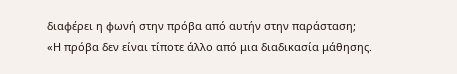διαφέρει η φωνή στην πρόβα από αυτήν στην παράσταση;
«Η πρόβα δεν είναι τίποτε άλλο από μια διαδικασία μάθησης.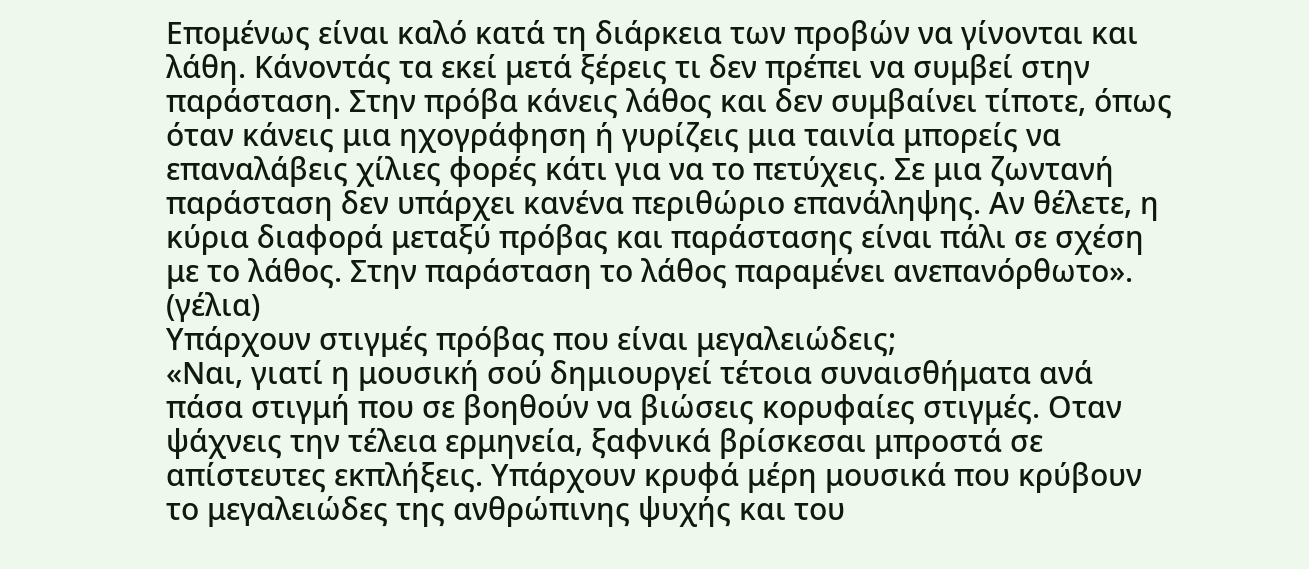Επομένως είναι καλό κατά τη διάρκεια των προβών να γίνονται και λάθη. Κάνοντάς τα εκεί μετά ξέρεις τι δεν πρέπει να συμβεί στην παράσταση. Στην πρόβα κάνεις λάθος και δεν συμβαίνει τίποτε, όπως όταν κάνεις μια ηχογράφηση ή γυρίζεις μια ταινία μπορείς να επαναλάβεις χίλιες φορές κάτι για να το πετύχεις. Σε μια ζωντανή παράσταση δεν υπάρχει κανένα περιθώριο επανάληψης. Αν θέλετε, η κύρια διαφορά μεταξύ πρόβας και παράστασης είναι πάλι σε σχέση με το λάθος. Στην παράσταση το λάθος παραμένει ανεπανόρθωτο». (γέλια)
Υπάρχουν στιγμές πρόβας που είναι μεγαλειώδεις;
«Ναι, γιατί η μουσική σού δημιουργεί τέτοια συναισθήματα ανά πάσα στιγμή που σε βοηθούν να βιώσεις κορυφαίες στιγμές. Οταν ψάχνεις την τέλεια ερμηνεία, ξαφνικά βρίσκεσαι μπροστά σε απίστευτες εκπλήξεις. Υπάρχουν κρυφά μέρη μουσικά που κρύβουν το μεγαλειώδες της ανθρώπινης ψυχής και του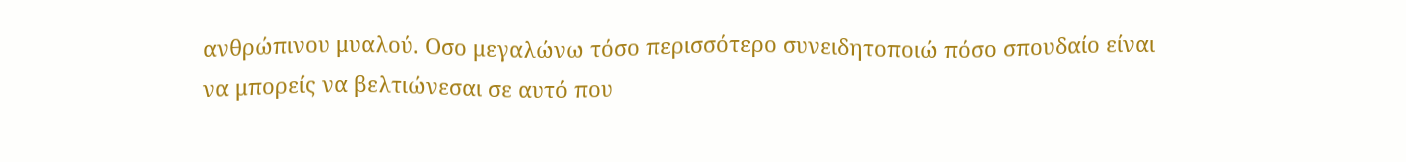ανθρώπινου μυαλού. Οσο μεγαλώνω τόσο περισσότερο συνειδητοποιώ πόσο σπουδαίο είναι να μπορείς να βελτιώνεσαι σε αυτό που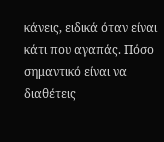κάνεις, ειδικά όταν είναι κάτι που αγαπάς. Πόσο σημαντικό είναι να διαθέτεις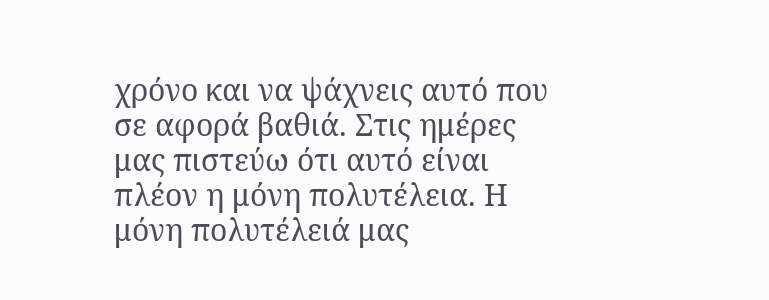χρόνο και να ψάχνεις αυτό που σε αφορά βαθιά. Στις ημέρες μας πιστεύω ότι αυτό είναι πλέον η μόνη πολυτέλεια. Η μόνη πολυτέλειά μας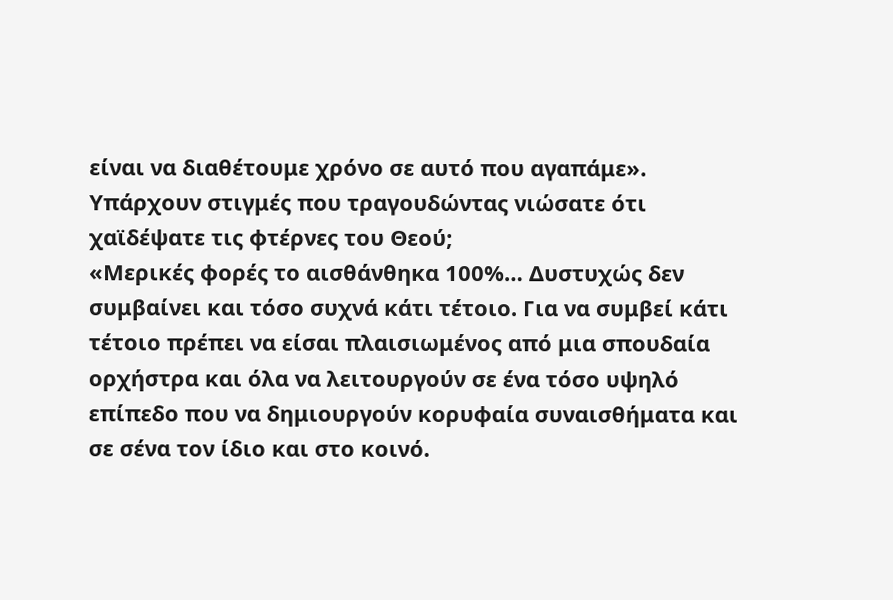είναι να διαθέτουμε χρόνο σε αυτό που αγαπάμε».
Υπάρχουν στιγμές που τραγουδώντας νιώσατε ότι χαϊδέψατε τις φτέρνες του Θεού;
«Μερικές φορές το αισθάνθηκα 100%… Δυστυχώς δεν συμβαίνει και τόσο συχνά κάτι τέτοιο. Για να συμβεί κάτι τέτοιο πρέπει να είσαι πλαισιωμένος από μια σπουδαία ορχήστρα και όλα να λειτουργούν σε ένα τόσο υψηλό επίπεδο που να δημιουργούν κορυφαία συναισθήματα και σε σένα τον ίδιο και στο κοινό.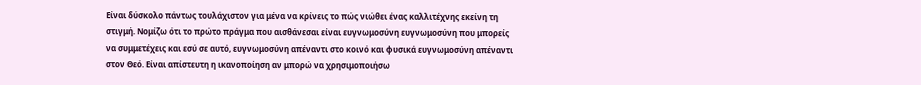Είναι δύσκολο πάντως τουλάχιστον για μένα να κρίνεις το πώς νιώθει ένας καλλιτέχνης εκείνη τη στιγμή. Νομίζω ότι το πρώτο πράγμα που αισθάνεσαι είναι ευγνωμοσύνη ευγνωμοσύνη που μπορείς να συμμετέχεις και εσύ σε αυτό, ευγνωμοσύνη απέναντι στο κοινό και φυσικά ευγνωμοσύνη απέναντι στον Θεό. Είναι απίστευτη η ικανοποίηση αν μπορώ να χρησιμοποιήσω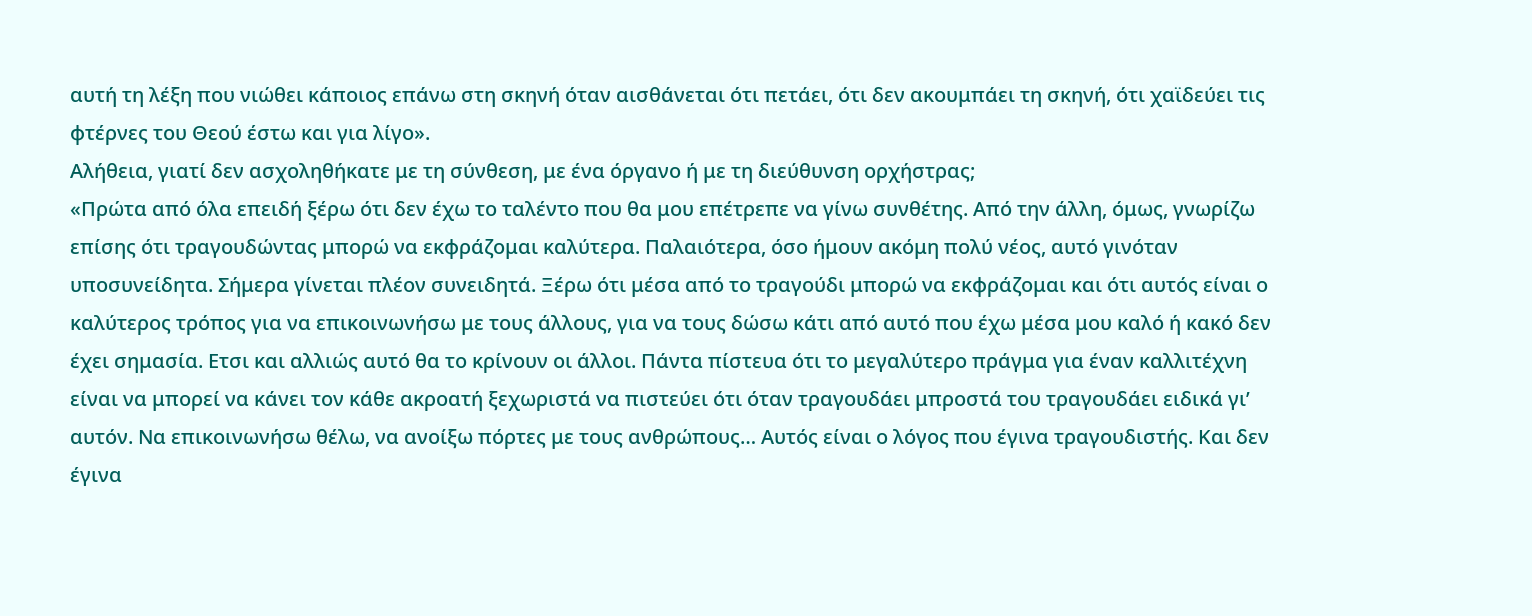αυτή τη λέξη που νιώθει κάποιος επάνω στη σκηνή όταν αισθάνεται ότι πετάει, ότι δεν ακουμπάει τη σκηνή, ότι χαϊδεύει τις φτέρνες του Θεού έστω και για λίγο».
Αλήθεια, γιατί δεν ασχοληθήκατε με τη σύνθεση, με ένα όργανο ή με τη διεύθυνση ορχήστρας;
«Πρώτα από όλα επειδή ξέρω ότι δεν έχω το ταλέντο που θα μου επέτρεπε να γίνω συνθέτης. Από την άλλη, όμως, γνωρίζω επίσης ότι τραγουδώντας μπορώ να εκφράζομαι καλύτερα. Παλαιότερα, όσο ήμουν ακόμη πολύ νέος, αυτό γινόταν υποσυνείδητα. Σήμερα γίνεται πλέον συνειδητά. Ξέρω ότι μέσα από το τραγούδι μπορώ να εκφράζομαι και ότι αυτός είναι ο καλύτερος τρόπος για να επικοινωνήσω με τους άλλους, για να τους δώσω κάτι από αυτό που έχω μέσα μου καλό ή κακό δεν έχει σημασία. Ετσι και αλλιώς αυτό θα το κρίνουν οι άλλοι. Πάντα πίστευα ότι το μεγαλύτερο πράγμα για έναν καλλιτέχνη είναι να μπορεί να κάνει τον κάθε ακροατή ξεχωριστά να πιστεύει ότι όταν τραγουδάει μπροστά του τραγουδάει ειδικά γι’ αυτόν. Να επικοινωνήσω θέλω, να ανοίξω πόρτες με τους ανθρώπους… Αυτός είναι ο λόγος που έγινα τραγουδιστής. Και δεν έγινα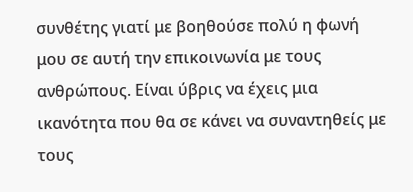συνθέτης γιατί με βοηθούσε πολύ η φωνή μου σε αυτή την επικοινωνία με τους ανθρώπους. Είναι ύβρις να έχεις μια ικανότητα που θα σε κάνει να συναντηθείς με τους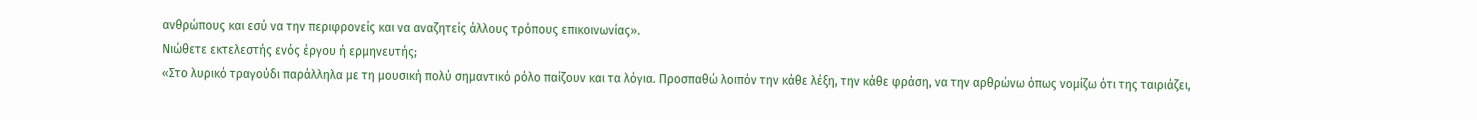ανθρώπους και εσύ να την περιφρονείς και να αναζητείς άλλους τρόπους επικοινωνίας».
Νιώθετε εκτελεστής ενός έργου ή ερμηνευτής;
«Στο λυρικό τραγούδι παράλληλα με τη μουσική πολύ σημαντικό ρόλο παίζουν και τα λόγια. Προσπαθώ λοιπόν την κάθε λέξη, την κάθε φράση, να την αρθρώνω όπως νομίζω ότι της ταιριάζει,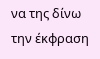να της δίνω την έκφραση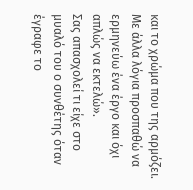και το χρώμα που της αρμόζει. Με άλλα λόγια προσπαθώ να ερμηνεύω ένα έργο και όχι απλώς να εκτελώ».
Σας απασχολεί τι είχε στο μυαλό του ο συνθέτης όταν έγραφε το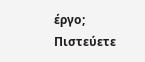έργο; Πιστεύετε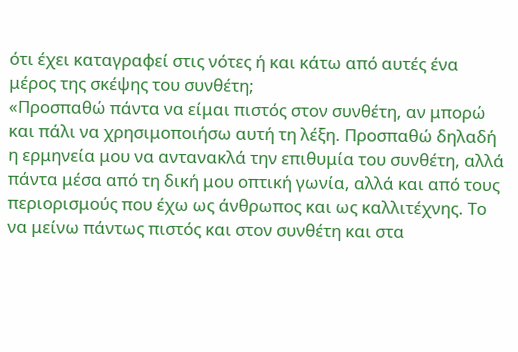ότι έχει καταγραφεί στις νότες ή και κάτω από αυτές ένα μέρος της σκέψης του συνθέτη;
«Προσπαθώ πάντα να είμαι πιστός στον συνθέτη, αν μπορώ και πάλι να χρησιμοποιήσω αυτή τη λέξη. Προσπαθώ δηλαδή η ερμηνεία μου να αντανακλά την επιθυμία του συνθέτη, αλλά πάντα μέσα από τη δική μου οπτική γωνία, αλλά και από τους περιορισμούς που έχω ως άνθρωπος και ως καλλιτέχνης. Το να μείνω πάντως πιστός και στον συνθέτη και στα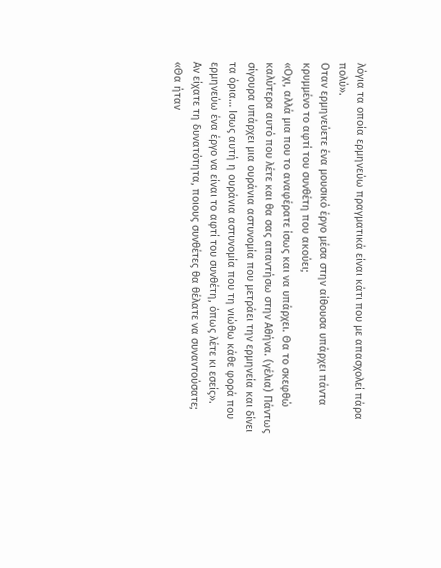λόγια τα οποία ερμηνεύω πραγματικά είναι κάτι που με απασχολεί πάρα πολύ».
Οταν ερμηνεύετε ένα μουσικό έργο μέσα στην αίθουσα υπάρχει πάντα κρυμμένο το αφτί του συνθέτη που ακούει;
«Οχι, αλλά μια που το αναφέρατε ίσως και να υπάρχει. Θα το σκεφθώ καλύτερα αυτό που λέτε και θα σας απαντήσω στην Αθήνα. (γέλια) Πάντως σίγουρα υπάρχει μια ουράνια αστυνομία που μετράει την ερμηνεία και δίνει τα όρια… Ισως αυτή η ουράνια αστυνομία που τη νιώθω κάθε φορά που ερμηνεύω ένα έργο να είναι το αφτί του συνθέτη, όπως λέτε κι εσείς».
Αν είχατε τη δυνατότητα, ποιους συνθέτες θα θέλατε να συναντούσατε;
«Θα ήταν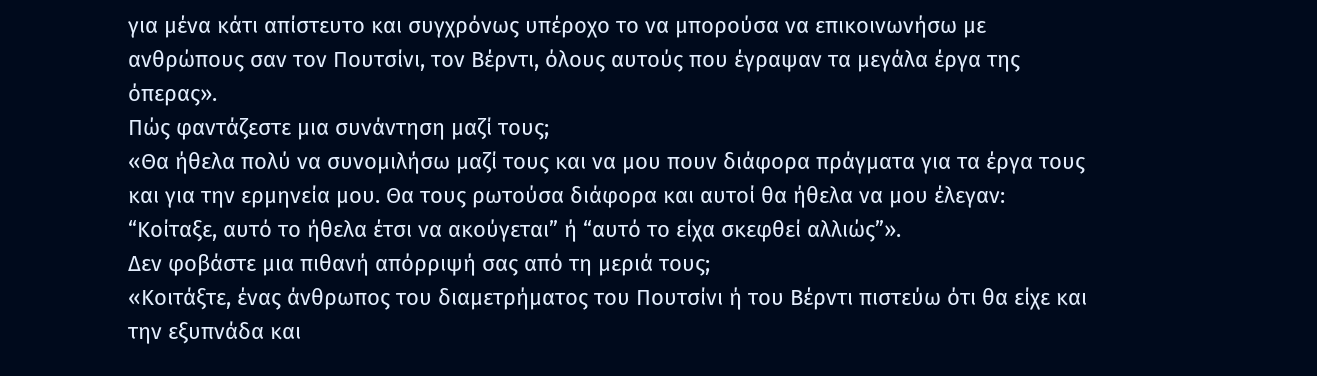για μένα κάτι απίστευτο και συγχρόνως υπέροχο το να μπορούσα να επικοινωνήσω με ανθρώπους σαν τον Πουτσίνι, τον Βέρντι, όλους αυτούς που έγραψαν τα μεγάλα έργα της όπερας».
Πώς φαντάζεστε μια συνάντηση μαζί τους;
«Θα ήθελα πολύ να συνομιλήσω μαζί τους και να μου πουν διάφορα πράγματα για τα έργα τους και για την ερμηνεία μου. Θα τους ρωτούσα διάφορα και αυτοί θα ήθελα να μου έλεγαν: “Κοίταξε, αυτό το ήθελα έτσι να ακούγεται” ή “αυτό το είχα σκεφθεί αλλιώς”».
Δεν φοβάστε μια πιθανή απόρριψή σας από τη μεριά τους;
«Κοιτάξτε, ένας άνθρωπος του διαμετρήματος του Πουτσίνι ή του Βέρντι πιστεύω ότι θα είχε και την εξυπνάδα και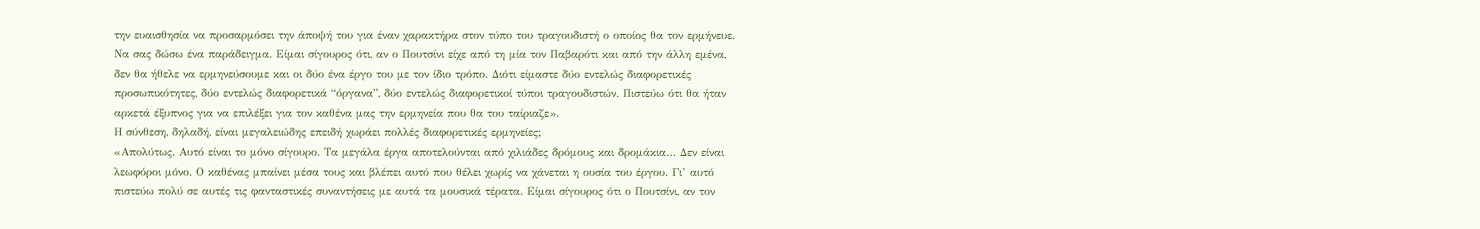την ευαισθησία να προσαρμόσει την άποψή του για έναν χαρακτήρα στον τύπο του τραγουδιστή ο οποίος θα τον ερμήνευε. Να σας δώσω ένα παράδειγμα. Είμαι σίγουρος ότι, αν ο Πουτσίνι είχε από τη μία τον Παβαρότι και από την άλλη εμένα, δεν θα ήθελε να ερμηνεύσουμε και οι δύο ένα έργο του με τον ίδιο τρόπο. Διότι είμαστε δύο εντελώς διαφορετικές προσωπικότητες, δύο εντελώς διαφορετικά “όργανα”, δύο εντελώς διαφορετικοί τύποι τραγουδιστών. Πιστεύω ότι θα ήταν αρκετά έξυπνος για να επιλέξει για τον καθένα μας την ερμηνεία που θα του ταίριαζε».
Η σύνθεση, δηλαδή, είναι μεγαλειώδης επειδή χωράει πολλές διαφορετικές ερμηνείες;
«Απολύτως. Αυτό είναι το μόνο σίγουρο. Τα μεγάλα έργα αποτελούνται από χιλιάδες δρόμους και δρομάκια… Δεν είναι λεωφόροι μόνο. Ο καθένας μπαίνει μέσα τους και βλέπει αυτό που θέλει χωρίς να χάνεται η ουσία του έργου. Γι’ αυτό πιστεύω πολύ σε αυτές τις φανταστικές συναντήσεις με αυτά τα μουσικά τέρατα. Είμαι σίγουρος ότι ο Πουτσίνι, αν τον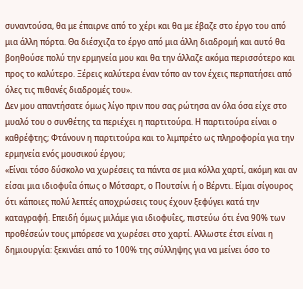συναντούσα, θα με έπαιρνε από το χέρι και θα με έβαζε στο έργο του από μια άλλη πόρτα. Θα διέσχιζα το έργο από μια άλλη διαδρομή και αυτό θα βοηθούσε πολύ την ερμηνεία μου και θα την άλλαζε ακόμα περισσότερο και προς το καλύτερο. Ξέρεις καλύτερα έναν τόπο αν τον έχεις περπατήσει από όλες τις πιθανές διαδρομές του».
Δεν μου απαντήσατε όμως λίγο πριν που σας ρώτησα αν όλα όσα είχε στο μυαλό του ο συνθέτης τα περιέχει η παρτιτούρα. Η παρτιτούρα είναι ο καθρέφτης; Φτάνουν η παρτιτούρα και το λιμπρέτο ως πληροφορία για την ερμηνεία ενός μουσικού έργου;
«Είναι τόσο δύσκολο να χωρέσεις τα πάντα σε μια κόλλα χαρτί, ακόμη και αν είσαι μια ιδιοφυΐα όπως ο Μότσαρτ, ο Πουτσίνι ή ο Βέρντι. Είμαι σίγουρος ότι κάποιες πολύ λεπτές αποχρώσεις τους έχουν ξεφύγει κατά την καταγραφή. Επειδή όμως μιλάμε για ιδιοφυΐες, πιστεύω ότι ένα 90% των προθέσεών τους μπόρεσε να χωρέσει στο χαρτί. Αλλωστε έτσι είναι η δημιουργία: ξεκινάει από το 100% της σύλληψης για να μείνει όσο το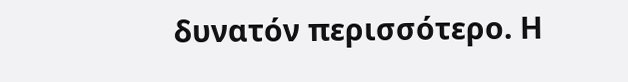δυνατόν περισσότερο. Η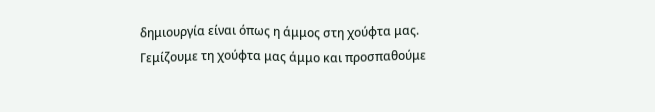δημιουργία είναι όπως η άμμος στη χούφτα μας. Γεμίζουμε τη χούφτα μας άμμο και προσπαθούμε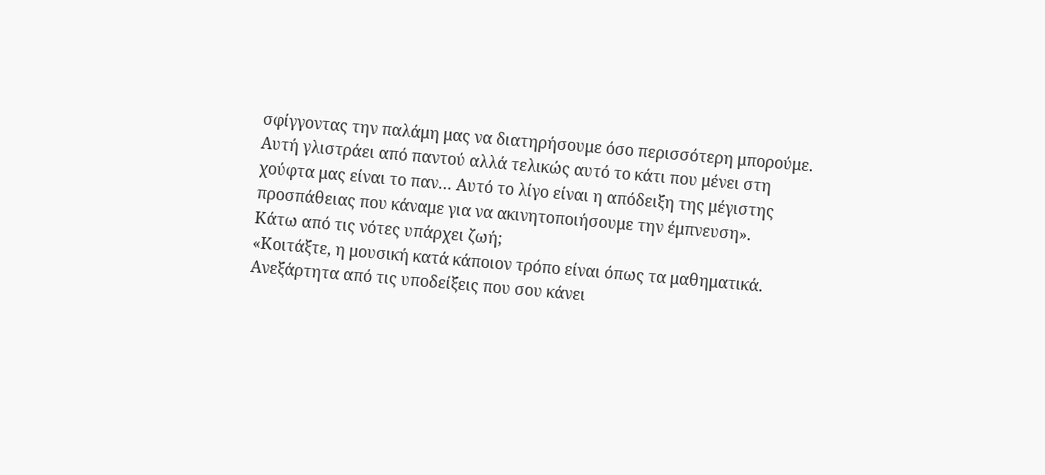σφίγγοντας την παλάμη μας να διατηρήσουμε όσο περισσότερη μπορούμε. Αυτή γλιστράει από παντού αλλά τελικώς αυτό το κάτι που μένει στη χούφτα μας είναι το παν… Αυτό το λίγο είναι η απόδειξη της μέγιστης προσπάθειας που κάναμε για να ακινητοποιήσουμε την έμπνευση».
Κάτω από τις νότες υπάρχει ζωή;
«Κοιτάξτε, η μουσική κατά κάποιον τρόπο είναι όπως τα μαθηματικά. Ανεξάρτητα από τις υποδείξεις που σου κάνει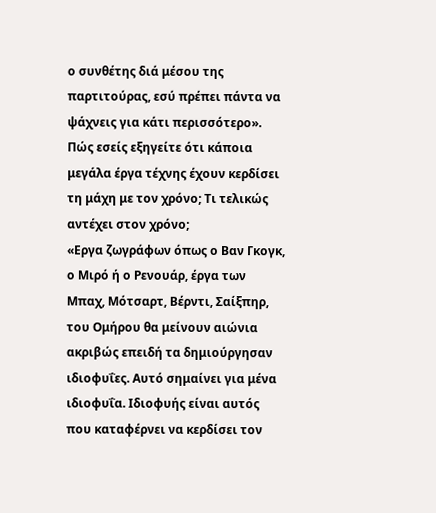ο συνθέτης διά μέσου της παρτιτούρας, εσύ πρέπει πάντα να ψάχνεις για κάτι περισσότερο».
Πώς εσείς εξηγείτε ότι κάποια μεγάλα έργα τέχνης έχουν κερδίσει τη μάχη με τον χρόνο; Τι τελικώς αντέχει στον χρόνο;
«Εργα ζωγράφων όπως ο Βαν Γκογκ, ο Μιρό ή ο Ρενουάρ, έργα των Μπαχ, Μότσαρτ, Βέρντι, Σαίξπηρ, του Ομήρου θα μείνουν αιώνια ακριβώς επειδή τα δημιούργησαν ιδιοφυΐες. Αυτό σημαίνει για μένα ιδιοφυΐα. Ιδιοφυής είναι αυτός που καταφέρνει να κερδίσει τον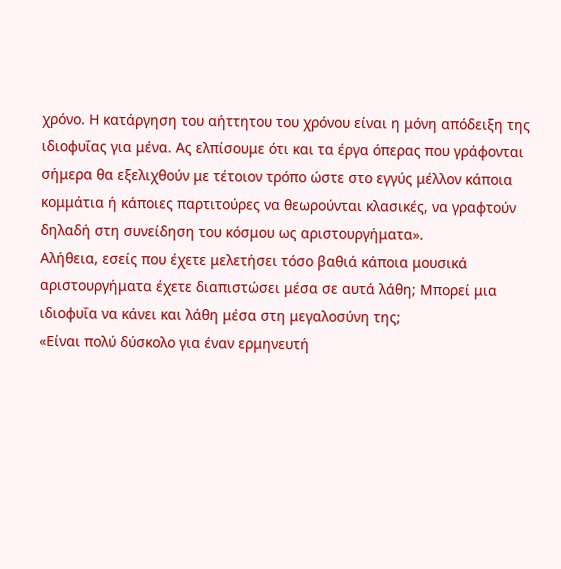χρόνο. Η κατάργηση του αήττητου του χρόνου είναι η μόνη απόδειξη της ιδιοφυΐας για μένα. Ας ελπίσουμε ότι και τα έργα όπερας που γράφονται σήμερα θα εξελιχθούν με τέτοιον τρόπο ώστε στο εγγύς μέλλον κάποια κομμάτια ή κάποιες παρτιτούρες να θεωρούνται κλασικές, να γραφτούν δηλαδή στη συνείδηση του κόσμου ως αριστουργήματα».
Αλήθεια, εσείς που έχετε μελετήσει τόσο βαθιά κάποια μουσικά αριστουργήματα έχετε διαπιστώσει μέσα σε αυτά λάθη; Μπορεί μια ιδιοφυΐα να κάνει και λάθη μέσα στη μεγαλοσύνη της;
«Είναι πολύ δύσκολο για έναν ερμηνευτή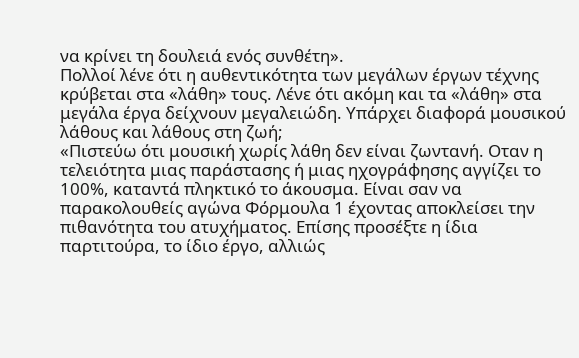να κρίνει τη δουλειά ενός συνθέτη».
Πολλοί λένε ότι η αυθεντικότητα των μεγάλων έργων τέχνης κρύβεται στα «λάθη» τους. Λένε ότι ακόμη και τα «λάθη» στα μεγάλα έργα δείχνουν μεγαλειώδη. Υπάρχει διαφορά μουσικού λάθους και λάθους στη ζωή;
«Πιστεύω ότι μουσική χωρίς λάθη δεν είναι ζωντανή. Οταν η τελειότητα μιας παράστασης ή μιας ηχογράφησης αγγίζει το 100%, καταντά πληκτικό το άκουσμα. Είναι σαν να παρακολουθείς αγώνα Φόρμουλα 1 έχοντας αποκλείσει την πιθανότητα του ατυχήματος. Επίσης προσέξτε η ίδια παρτιτούρα, το ίδιο έργο, αλλιώς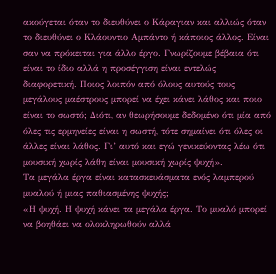ακούγεται όταν το διευθύνει ο Κάραγιαν και αλλιώς όταν το διευθύνει ο Κλάουντιο Αμπάντο ή κάποιος άλλος. Είναι σαν να πρόκειται για άλλο έργο. Γνωρίζουμε βέβαια ότι είναι το ίδιο αλλά η προσέγγιση είναι εντελώς διαφορετική. Ποιος λοιπόν από όλους αυτούς τους μεγάλους μαέστρους μπορεί να έχει κάνει λάθος και ποιο είναι το σωστό; Διότι, αν θεωρήσουμε δεδομένο ότι μία από όλες τις ερμηνείες είναι η σωστή, τότε σημαίνει ότι όλες οι άλλες είναι λάθος. Γι’ αυτό και εγώ γενικεύοντας λέω ότι μουσική χωρίς λάθη είναι μουσική χωρίς ψυχή».
Τα μεγάλα έργα είναι κατασκευάσματα ενός λαμπερού μυαλού ή μιας παθιασμένης ψυχής;
«Η ψυχή. Η ψυχή κάνει τα μεγάλα έργα. Το μυαλό μπορεί να βοηθάει να ολοκληρωθούν αλλά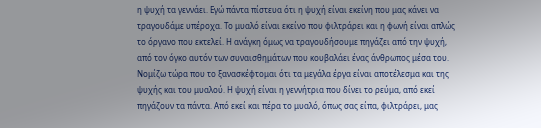η ψυχή τα γεννάει. Εγώ πάντα πίστευα ότι η ψυχή είναι εκείνη που μας κάνει να τραγουδάμε υπέροχα. Το μυαλό είναι εκείνο που φιλτράρει και η φωνή είναι απλώς το όργανο που εκτελεί. Η ανάγκη όμως να τραγουδήσουμε πηγάζει από την ψυχή, από τον όγκο αυτόν των συναισθημάτων που κουβαλάει ένας άνθρωπος μέσα του. Νομίζω τώρα που το ξανασκέφτομαι ότι τα μεγάλα έργα είναι αποτέλεσμα και της ψυχής και του μυαλού. Η ψυχή είναι η γεννήτρια που δίνει το ρεύμα, από εκεί πηγάζουν τα πάντα. Από εκεί και πέρα το μυαλό, όπως σας είπα, φιλτράρει, μας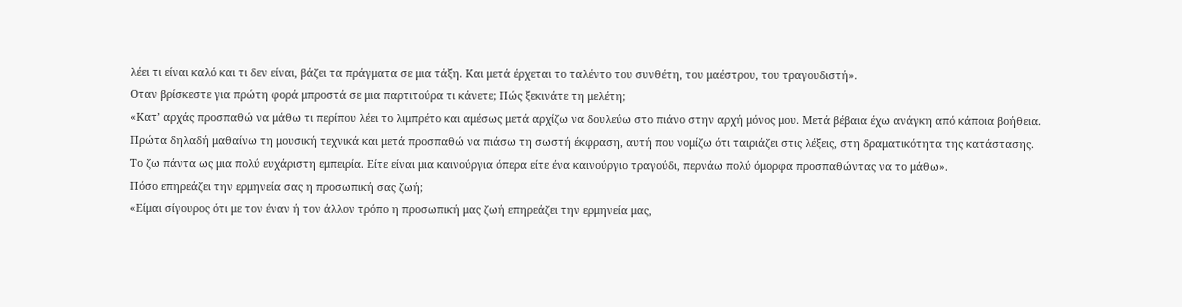λέει τι είναι καλό και τι δεν είναι, βάζει τα πράγματα σε μια τάξη. Και μετά έρχεται το ταλέντο του συνθέτη, του μαέστρου, του τραγουδιστή».
Οταν βρίσκεστε για πρώτη φορά μπροστά σε μια παρτιτούρα τι κάνετε; Πώς ξεκινάτε τη μελέτη;
«Κατ’ αρχάς προσπαθώ να μάθω τι περίπου λέει το λιμπρέτο και αμέσως μετά αρχίζω να δουλεύω στο πιάνο στην αρχή μόνος μου. Μετά βέβαια έχω ανάγκη από κάποια βοήθεια. Πρώτα δηλαδή μαθαίνω τη μουσική τεχνικά και μετά προσπαθώ να πιάσω τη σωστή έκφραση, αυτή που νομίζω ότι ταιριάζει στις λέξεις, στη δραματικότητα της κατάστασης. Το ζω πάντα ως μια πολύ ευχάριστη εμπειρία. Είτε είναι μια καινούργια όπερα είτε ένα καινούργιο τραγούδι, περνάω πολύ όμορφα προσπαθώντας να το μάθω».
Πόσο επηρεάζει την ερμηνεία σας η προσωπική σας ζωή;
«Είμαι σίγουρος ότι με τον έναν ή τον άλλον τρόπο η προσωπική μας ζωή επηρεάζει την ερμηνεία μας,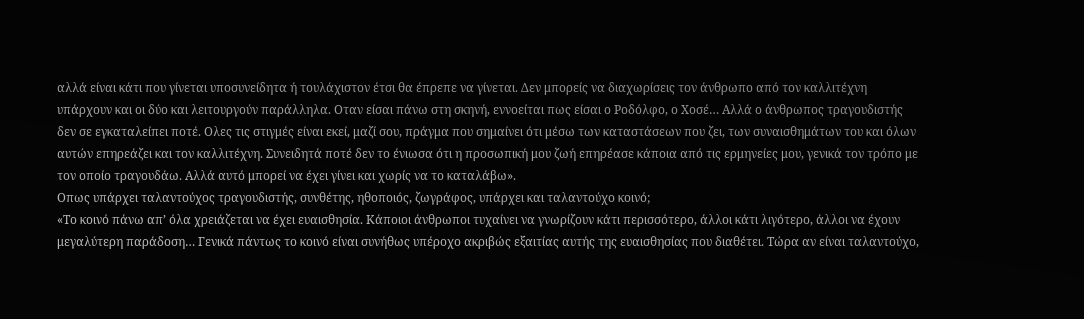αλλά είναι κάτι που γίνεται υποσυνείδητα ή τουλάχιστον έτσι θα έπρεπε να γίνεται. Δεν μπορείς να διαχωρίσεις τον άνθρωπο από τον καλλιτέχνη υπάρχουν και οι δύο και λειτουργούν παράλληλα. Οταν είσαι πάνω στη σκηνή, εννοείται πως είσαι ο Ροδόλφο, ο Χοσέ… Αλλά ο άνθρωπος τραγουδιστής δεν σε εγκαταλείπει ποτέ. Ολες τις στιγμές είναι εκεί, μαζί σου, πράγμα που σημαίνει ότι μέσω των καταστάσεων που ζει, των συναισθημάτων του και όλων αυτών επηρεάζει και τον καλλιτέχνη. Συνειδητά ποτέ δεν το ένιωσα ότι η προσωπική μου ζωή επηρέασε κάποια από τις ερμηνείες μου, γενικά τον τρόπο με τον οποίο τραγουδάω. Αλλά αυτό μπορεί να έχει γίνει και χωρίς να το καταλάβω».
Οπως υπάρχει ταλαντούχος τραγουδιστής, συνθέτης, ηθοποιός, ζωγράφος, υπάρχει και ταλαντούχο κοινό;
«Το κοινό πάνω απ’ όλα χρειάζεται να έχει ευαισθησία. Κάποιοι άνθρωποι τυχαίνει να γνωρίζουν κάτι περισσότερο, άλλοι κάτι λιγότερο, άλλοι να έχουν μεγαλύτερη παράδοση… Γενικά πάντως το κοινό είναι συνήθως υπέροχο ακριβώς εξαιτίας αυτής της ευαισθησίας που διαθέτει. Τώρα αν είναι ταλαντούχο,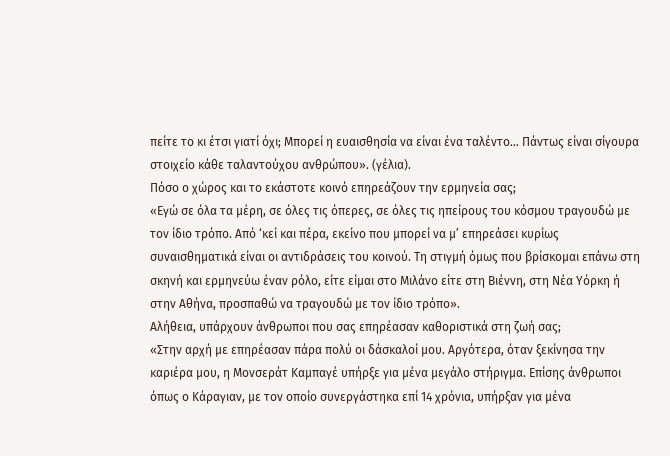πείτε το κι έτσι γιατί όχι; Μπορεί η ευαισθησία να είναι ένα ταλέντο… Πάντως είναι σίγουρα στοιχείο κάθε ταλαντούχου ανθρώπου». (γέλια).
Πόσο ο χώρος και το εκάστοτε κοινό επηρεάζουν την ερμηνεία σας;
«Εγώ σε όλα τα μέρη, σε όλες τις όπερες, σε όλες τις ηπείρους του κόσμου τραγουδώ με τον ίδιο τρόπο. Από ‘κεί και πέρα, εκείνο που μπορεί να μ’ επηρεάσει κυρίως συναισθηματικά είναι οι αντιδράσεις του κοινού. Τη στιγμή όμως που βρίσκομαι επάνω στη σκηνή και ερμηνεύω έναν ρόλο, είτε είμαι στο Μιλάνο είτε στη Βιέννη, στη Νέα Υόρκη ή στην Αθήνα, προσπαθώ να τραγουδώ με τον ίδιο τρόπο».
Αλήθεια, υπάρχουν άνθρωποι που σας επηρέασαν καθοριστικά στη ζωή σας;
«Στην αρχή με επηρέασαν πάρα πολύ οι δάσκαλοί μου. Αργότερα, όταν ξεκίνησα την καριέρα μου, η Μονσεράτ Καμπαγέ υπήρξε για μένα μεγάλο στήριγμα. Επίσης άνθρωποι όπως ο Κάραγιαν, με τον οποίο συνεργάστηκα επί 14 χρόνια, υπήρξαν για μένα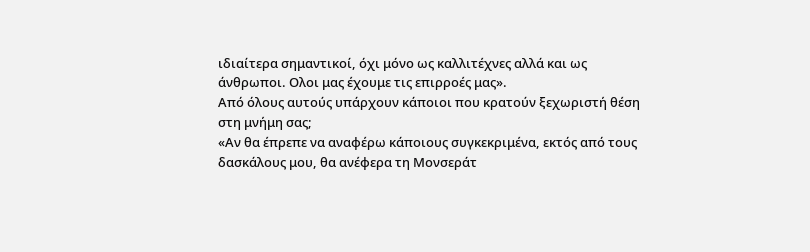ιδιαίτερα σημαντικοί, όχι μόνο ως καλλιτέχνες αλλά και ως άνθρωποι. Ολοι μας έχουμε τις επιρροές μας».
Από όλους αυτούς υπάρχουν κάποιοι που κρατούν ξεχωριστή θέση στη μνήμη σας;
«Αν θα έπρεπε να αναφέρω κάποιους συγκεκριμένα, εκτός από τους δασκάλους μου, θα ανέφερα τη Μονσεράτ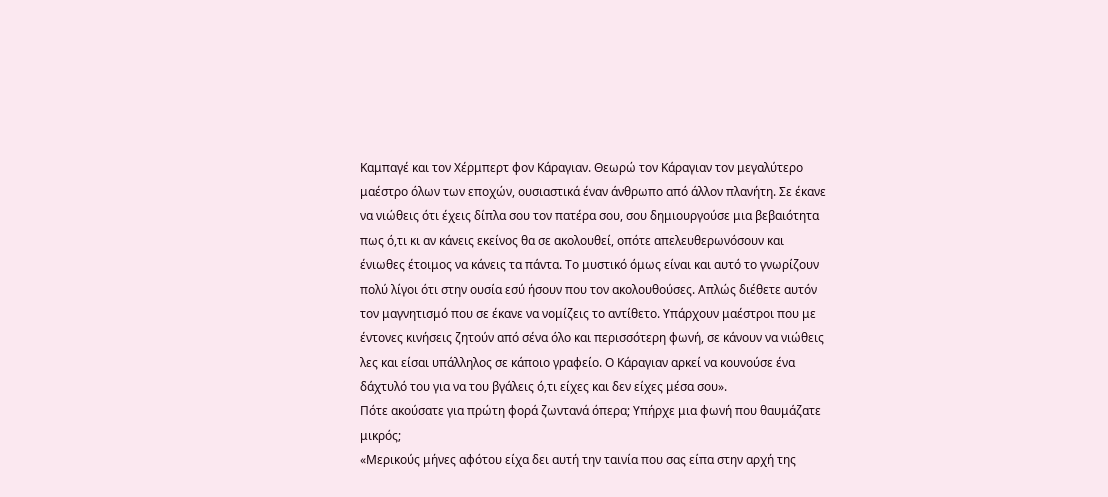Καμπαγέ και τον Χέρμπερτ φον Κάραγιαν. Θεωρώ τον Κάραγιαν τον μεγαλύτερο μαέστρο όλων των εποχών, ουσιαστικά έναν άνθρωπο από άλλον πλανήτη. Σε έκανε να νιώθεις ότι έχεις δίπλα σου τον πατέρα σου, σου δημιουργούσε μια βεβαιότητα πως ό,τι κι αν κάνεις εκείνος θα σε ακολουθεί, οπότε απελευθερωνόσουν και ένιωθες έτοιμος να κάνεις τα πάντα. Το μυστικό όμως είναι και αυτό το γνωρίζουν πολύ λίγοι ότι στην ουσία εσύ ήσουν που τον ακολουθούσες. Απλώς διέθετε αυτόν τον μαγνητισμό που σε έκανε να νομίζεις το αντίθετο. Υπάρχουν μαέστροι που με έντονες κινήσεις ζητούν από σένα όλο και περισσότερη φωνή, σε κάνουν να νιώθεις λες και είσαι υπάλληλος σε κάποιο γραφείο. Ο Κάραγιαν αρκεί να κουνούσε ένα δάχτυλό του για να του βγάλεις ό,τι είχες και δεν είχες μέσα σου».
Πότε ακούσατε για πρώτη φορά ζωντανά όπερα; Υπήρχε μια φωνή που θαυμάζατε μικρός;
«Μερικούς μήνες αφότου είχα δει αυτή την ταινία που σας είπα στην αρχή της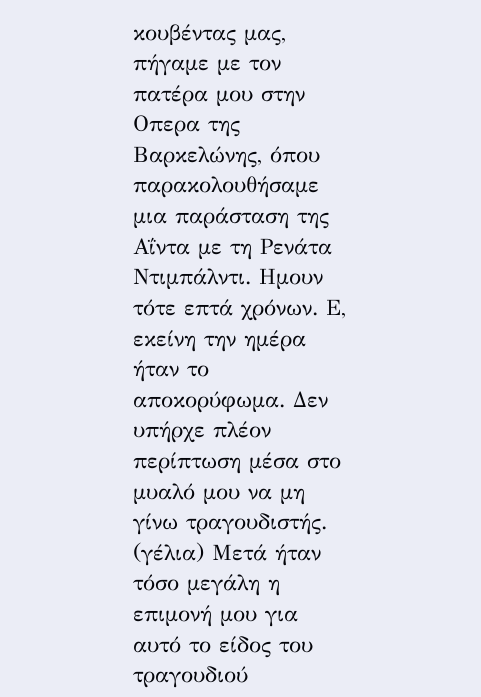κουβέντας μας, πήγαμε με τον πατέρα μου στην Οπερα της Βαρκελώνης, όπου παρακολουθήσαμε μια παράσταση της Αΐντα με τη Ρενάτα Ντιμπάλντι. Ημουν τότε επτά χρόνων. Ε, εκείνη την ημέρα ήταν το αποκορύφωμα. Δεν υπήρχε πλέον περίπτωση μέσα στο μυαλό μου να μη γίνω τραγουδιστής. (γέλια) Μετά ήταν τόσο μεγάλη η επιμονή μου για αυτό το είδος του τραγουδιού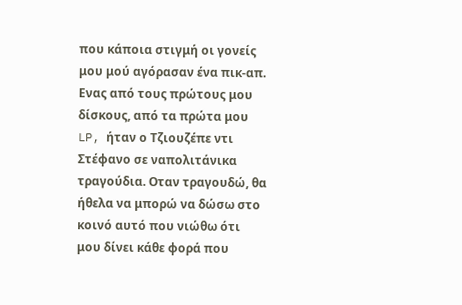που κάποια στιγμή οι γονείς μου μού αγόρασαν ένα πικ-απ. Ενας από τους πρώτους μου δίσκους, από τα πρώτα μου LP, ήταν ο Τζιουζέπε ντι Στέφανο σε ναπολιτάνικα τραγούδια. Οταν τραγουδώ, θα ήθελα να μπορώ να δώσω στο κοινό αυτό που νιώθω ότι μου δίνει κάθε φορά που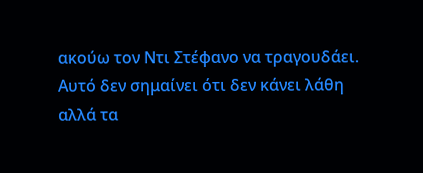ακούω τον Ντι Στέφανο να τραγουδάει. Αυτό δεν σημαίνει ότι δεν κάνει λάθη αλλά τα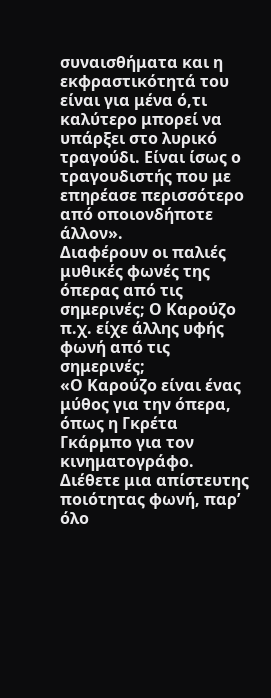συναισθήματα και η εκφραστικότητά του είναι για μένα ό,τι καλύτερο μπορεί να υπάρξει στο λυρικό τραγούδι. Είναι ίσως ο τραγουδιστής που με επηρέασε περισσότερο από οποιονδήποτε άλλον».
Διαφέρουν οι παλιές μυθικές φωνές της όπερας από τις σημερινές; Ο Καρούζο π.χ. είχε άλλης υφής φωνή από τις σημερινές;
«Ο Καρούζο είναι ένας μύθος για την όπερα, όπως η Γκρέτα Γκάρμπο για τον κινηματογράφο. Διέθετε μια απίστευτης ποιότητας φωνή, παρ’ όλο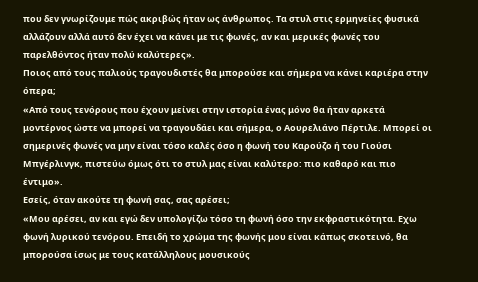που δεν γνωρίζουμε πώς ακριβώς ήταν ως άνθρωπος. Τα στυλ στις ερμηνείες φυσικά αλλάζουν αλλά αυτό δεν έχει να κάνει με τις φωνές, αν και μερικές φωνές του παρελθόντος ήταν πολύ καλύτερες».
Ποιος από τους παλιούς τραγουδιστές θα μπορούσε και σήμερα να κάνει καριέρα στην όπερα;
«Από τους τενόρους που έχουν μείνει στην ιστορία ένας μόνο θα ήταν αρκετά μοντέρνος ώστε να μπορεί να τραγουδάει και σήμερα, ο Αουρελιάνο Πέρτιλε. Μπορεί οι σημερινές φωνές να μην είναι τόσο καλές όσο η φωνή του Καρούζο ή του Γιούσι Μπγέρλινγκ, πιστεύω όμως ότι το στυλ μας είναι καλύτερο: πιο καθαρό και πιο έντιμο».
Εσείς, όταν ακούτε τη φωνή σας, σας αρέσει;
«Μου αρέσει, αν και εγώ δεν υπολογίζω τόσο τη φωνή όσο την εκφραστικότητα. Εχω φωνή λυρικού τενόρου. Επειδή το χρώμα της φωνής μου είναι κάπως σκοτεινό, θα μπορούσα ίσως με τους κατάλληλους μουσικούς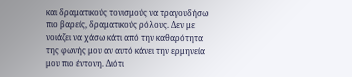και δραματικούς τονισμούς να τραγουδήσω πιο βαρείς, δραματικούς ρόλους. Δεν με νοιάζει να χάσω κάτι από την καθαρότητα της φωνής μου αν αυτό κάνει την ερμηνεία μου πιο έντονη. Διότι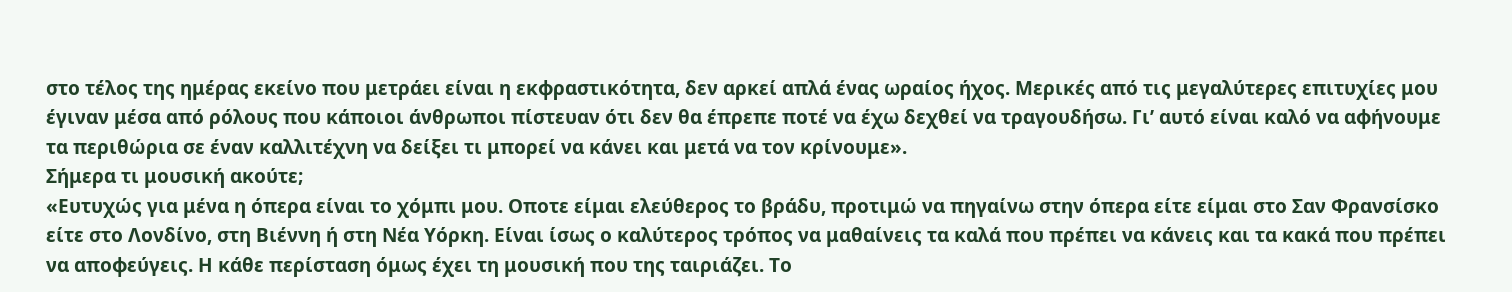στο τέλος της ημέρας εκείνο που μετράει είναι η εκφραστικότητα, δεν αρκεί απλά ένας ωραίος ήχος. Μερικές από τις μεγαλύτερες επιτυχίες μου έγιναν μέσα από ρόλους που κάποιοι άνθρωποι πίστευαν ότι δεν θα έπρεπε ποτέ να έχω δεχθεί να τραγουδήσω. Γι’ αυτό είναι καλό να αφήνουμε τα περιθώρια σε έναν καλλιτέχνη να δείξει τι μπορεί να κάνει και μετά να τον κρίνουμε».
Σήμερα τι μουσική ακούτε;
«Ευτυχώς για μένα η όπερα είναι το χόμπι μου. Οποτε είμαι ελεύθερος το βράδυ, προτιμώ να πηγαίνω στην όπερα είτε είμαι στο Σαν Φρανσίσκο είτε στο Λονδίνο, στη Βιέννη ή στη Νέα Υόρκη. Είναι ίσως ο καλύτερος τρόπος να μαθαίνεις τα καλά που πρέπει να κάνεις και τα κακά που πρέπει να αποφεύγεις. Η κάθε περίσταση όμως έχει τη μουσική που της ταιριάζει. Το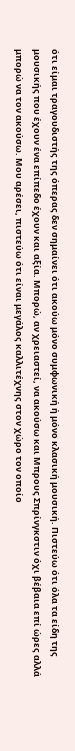ότι είμαι τραγουδιστής της όπερας δεν σημαίνει ότι ακούω μόνο συμφωνική ή μόνο κλασική μουσική. Πιστεύω ότι όλα τα είδη της μουσικής που έχουν ένα επίπεδο έχουν και αξία. Μπορώ, αν χρειαστεί, να ακούσω και Μπρους Σπρίνγκστιν όχι βέβαια επί ώρες αλλά μπορώ να τον ακούσω. Μου αρέσει, πιστεύω ότι είναι μεγάλος καλλιτέχνης στον χώρο τον οποίο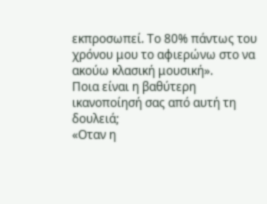εκπροσωπεί. Το 80% πάντως του χρόνου μου το αφιερώνω στο να ακούω κλασική μουσική».
Ποια είναι η βαθύτερη ικανοποίησή σας από αυτή τη δουλειά;
«Οταν η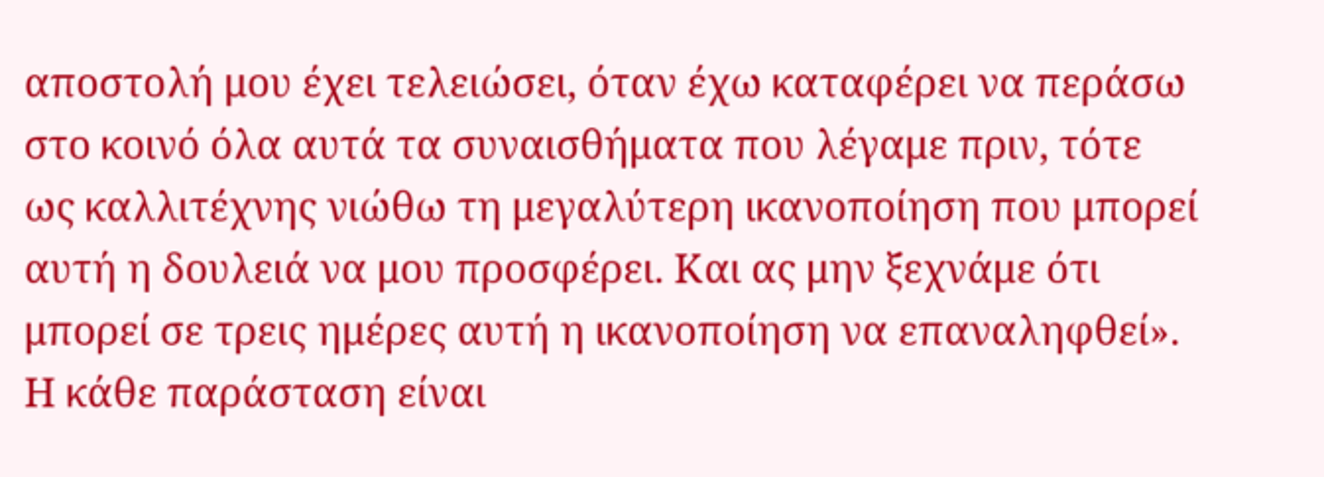αποστολή μου έχει τελειώσει, όταν έχω καταφέρει να περάσω στο κοινό όλα αυτά τα συναισθήματα που λέγαμε πριν, τότε ως καλλιτέχνης νιώθω τη μεγαλύτερη ικανοποίηση που μπορεί αυτή η δουλειά να μου προσφέρει. Και ας μην ξεχνάμε ότι μπορεί σε τρεις ημέρες αυτή η ικανοποίηση να επαναληφθεί».
Η κάθε παράσταση είναι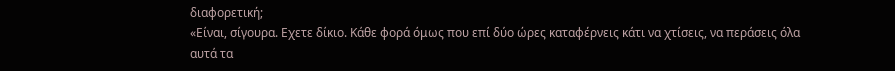διαφορετική;
«Είναι, σίγουρα. Εχετε δίκιο. Κάθε φορά όμως που επί δύο ώρες καταφέρνεις κάτι να χτίσεις, να περάσεις όλα αυτά τα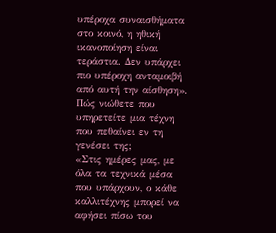υπέροχα συναισθήματα στο κοινό, η ηθική ικανοποίηση είναι τεράστια. Δεν υπάρχει πιο υπέροχη ανταμοιβή από αυτή την αίσθηση».
Πώς νιώθετε που υπηρετείτε μια τέχνη που πεθαίνει εν τη γενέσει της;
«Στις ημέρες μας, με όλα τα τεχνικά μέσα που υπάρχουν, ο κάθε καλλιτέχνης μπορεί να αφήσει πίσω του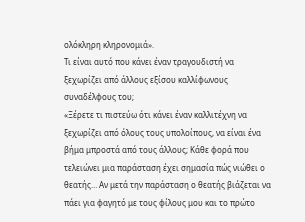ολόκληρη κληρονομιά».
Τι είναι αυτό που κάνει έναν τραγουδιστή να ξεχωρίζει από άλλους εξίσου καλλίφωνους συναδέλφους του;
«Ξέρετε τι πιστεύω ότι κάνει έναν καλλιτέχνη να ξεχωρίζει από όλους τους υπολοίπους, να είναι ένα βήμα μπροστά από τους άλλους; Κάθε φορά που τελειώνει μια παράσταση έχει σημασία πώς νιώθει ο θεατής… Αν μετά την παράσταση ο θεατής βιάζεται να πάει για φαγητό με τους φίλους μου και το πρώτο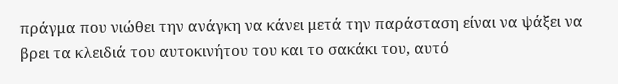πράγμα που νιώθει την ανάγκη να κάνει μετά την παράσταση είναι να ψάξει να βρει τα κλειδιά του αυτοκινήτου του και το σακάκι του, αυτό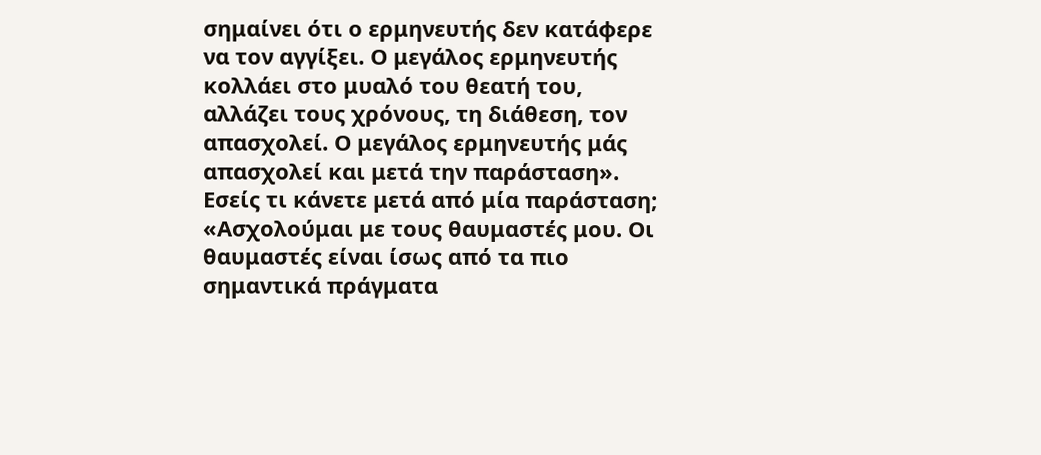σημαίνει ότι ο ερμηνευτής δεν κατάφερε να τον αγγίξει. Ο μεγάλος ερμηνευτής κολλάει στο μυαλό του θεατή του, αλλάζει τους χρόνους, τη διάθεση, τον απασχολεί. Ο μεγάλος ερμηνευτής μάς απασχολεί και μετά την παράσταση».
Εσείς τι κάνετε μετά από μία παράσταση;
«Ασχολούμαι με τους θαυμαστές μου. Οι θαυμαστές είναι ίσως από τα πιο σημαντικά πράγματα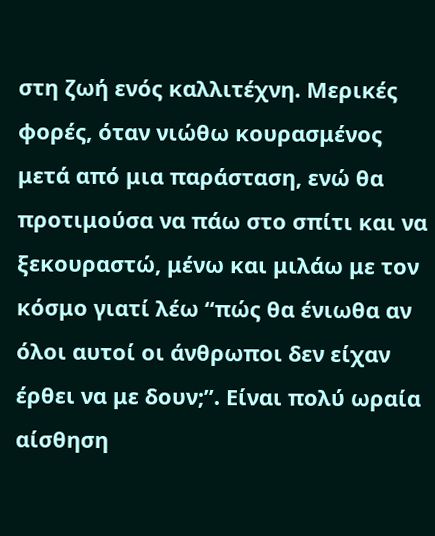στη ζωή ενός καλλιτέχνη. Μερικές φορές, όταν νιώθω κουρασμένος μετά από μια παράσταση, ενώ θα προτιμούσα να πάω στο σπίτι και να ξεκουραστώ, μένω και μιλάω με τον κόσμο γιατί λέω “πώς θα ένιωθα αν όλοι αυτοί οι άνθρωποι δεν είχαν έρθει να με δουν;”. Είναι πολύ ωραία αίσθηση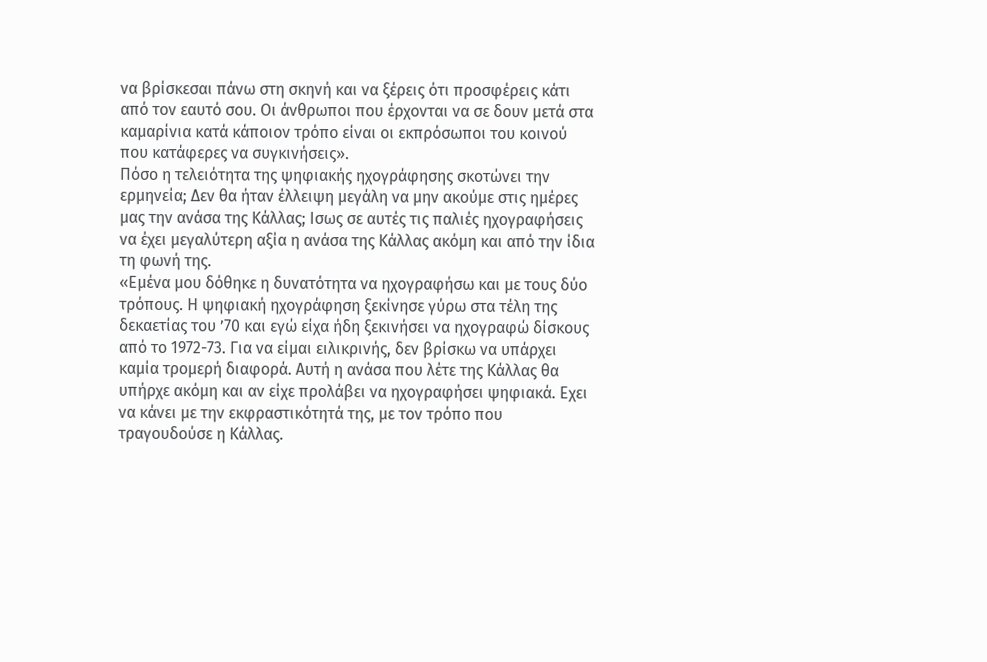να βρίσκεσαι πάνω στη σκηνή και να ξέρεις ότι προσφέρεις κάτι από τον εαυτό σου. Οι άνθρωποι που έρχονται να σε δουν μετά στα καμαρίνια κατά κάποιον τρόπο είναι οι εκπρόσωποι του κοινού που κατάφερες να συγκινήσεις».
Πόσο η τελειότητα της ψηφιακής ηχογράφησης σκοτώνει την ερμηνεία; Δεν θα ήταν έλλειψη μεγάλη να μην ακούμε στις ημέρες μας την ανάσα της Κάλλας; Ισως σε αυτές τις παλιές ηχογραφήσεις να έχει μεγαλύτερη αξία η ανάσα της Κάλλας ακόμη και από την ίδια τη φωνή της.
«Εμένα μου δόθηκε η δυνατότητα να ηχογραφήσω και με τους δύο τρόπους. Η ψηφιακή ηχογράφηση ξεκίνησε γύρω στα τέλη της δεκαετίας του ’70 και εγώ είχα ήδη ξεκινήσει να ηχογραφώ δίσκους από το 1972-73. Για να είμαι ειλικρινής, δεν βρίσκω να υπάρχει καμία τρομερή διαφορά. Αυτή η ανάσα που λέτε της Κάλλας θα υπήρχε ακόμη και αν είχε προλάβει να ηχογραφήσει ψηφιακά. Εχει να κάνει με την εκφραστικότητά της, με τον τρόπο που τραγουδούσε η Κάλλας.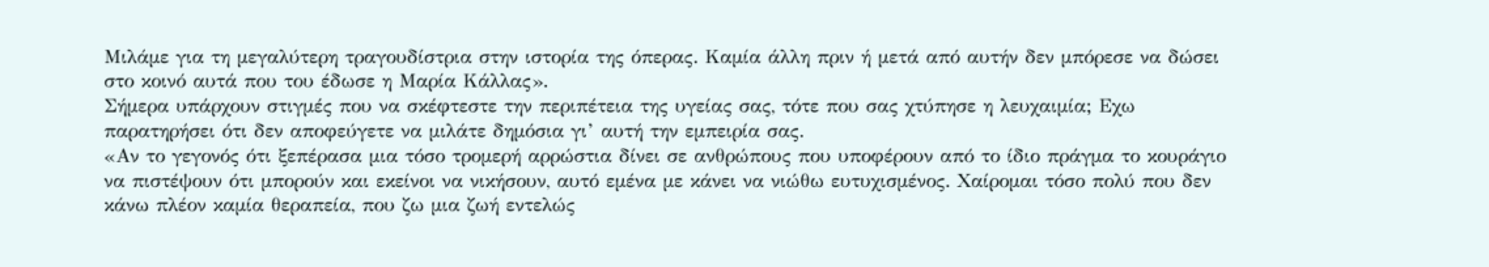Μιλάμε για τη μεγαλύτερη τραγουδίστρια στην ιστορία της όπερας. Καμία άλλη πριν ή μετά από αυτήν δεν μπόρεσε να δώσει στο κοινό αυτά που του έδωσε η Μαρία Κάλλας».
Σήμερα υπάρχουν στιγμές που να σκέφτεστε την περιπέτεια της υγείας σας, τότε που σας χτύπησε η λευχαιμία; Εχω παρατηρήσει ότι δεν αποφεύγετε να μιλάτε δημόσια γι’ αυτή την εμπειρία σας.
«Αν το γεγονός ότι ξεπέρασα μια τόσο τρομερή αρρώστια δίνει σε ανθρώπους που υποφέρουν από το ίδιο πράγμα το κουράγιο να πιστέψουν ότι μπορούν και εκείνοι να νικήσουν, αυτό εμένα με κάνει να νιώθω ευτυχισμένος. Χαίρομαι τόσο πολύ που δεν κάνω πλέον καμία θεραπεία, που ζω μια ζωή εντελώς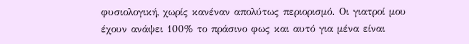φυσιολογική, χωρίς κανέναν απολύτως περιορισμό. Οι γιατροί μου έχουν ανάψει 100% το πράσινο φως και αυτό για μένα είναι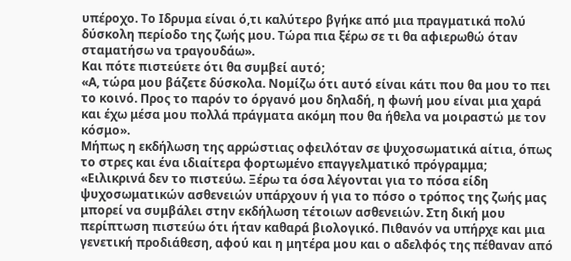υπέροχο. Το Ιδρυμα είναι ό,τι καλύτερο βγήκε από μια πραγματικά πολύ δύσκολη περίοδο της ζωής μου. Τώρα πια ξέρω σε τι θα αφιερωθώ όταν σταματήσω να τραγουδάω».
Και πότε πιστεύετε ότι θα συμβεί αυτό;
«Α, τώρα μου βάζετε δύσκολα. Νομίζω ότι αυτό είναι κάτι που θα μου το πει το κοινό. Προς το παρόν το όργανό μου δηλαδή, η φωνή μου είναι μια χαρά και έχω μέσα μου πολλά πράγματα ακόμη που θα ήθελα να μοιραστώ με τον κόσμο».
Μήπως η εκδήλωση της αρρώστιας οφειλόταν σε ψυχοσωματικά αίτια, όπως το στρες και ένα ιδιαίτερα φορτωμένο επαγγελματικό πρόγραμμα;
«Ειλικρινά δεν το πιστεύω. Ξέρω τα όσα λέγονται για το πόσα είδη ψυχοσωματικών ασθενειών υπάρχουν ή για το πόσο ο τρόπος της ζωής μας μπορεί να συμβάλει στην εκδήλωση τέτοιων ασθενειών. Στη δική μου περίπτωση πιστεύω ότι ήταν καθαρά βιολογικό. Πιθανόν να υπήρχε και μια γενετική προδιάθεση, αφού και η μητέρα μου και ο αδελφός της πέθαναν από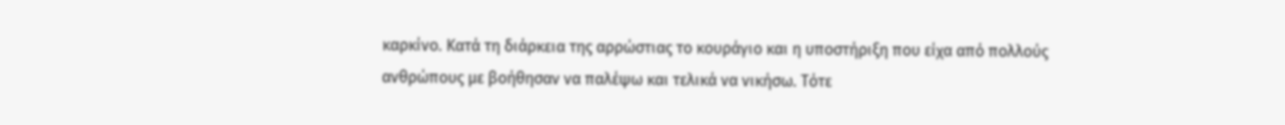καρκίνο. Κατά τη διάρκεια της αρρώστιας το κουράγιο και η υποστήριξη που είχα από πολλούς ανθρώπους με βοήθησαν να παλέψω και τελικά να νικήσω. Τότε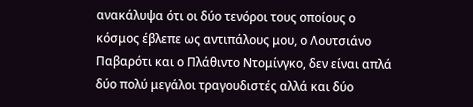ανακάλυψα ότι οι δύο τενόροι τους οποίους ο κόσμος έβλεπε ως αντιπάλους μου, ο Λουτσιάνο Παβαρότι και ο Πλάθιντο Ντομίνγκο, δεν είναι απλά δύο πολύ μεγάλοι τραγουδιστές αλλά και δύο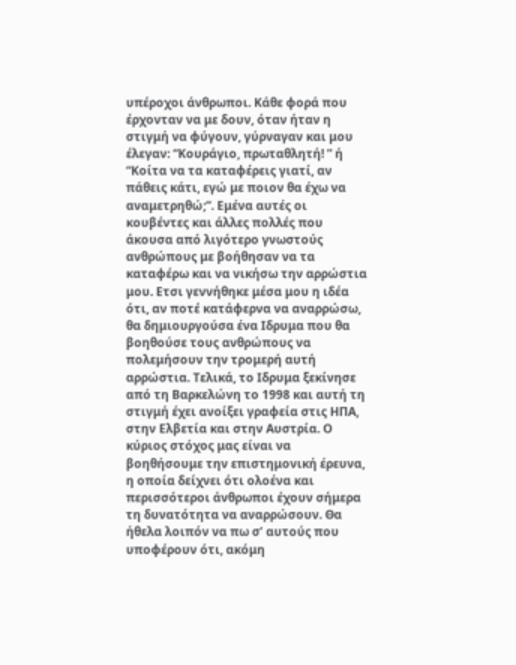υπέροχοι άνθρωποι. Κάθε φορά που έρχονταν να με δουν, όταν ήταν η στιγμή να φύγουν, γύρναγαν και μου έλεγαν: “Κουράγιο, πρωταθλητή! ” ή “Κοίτα να τα καταφέρεις γιατί, αν πάθεις κάτι, εγώ με ποιον θα έχω να αναμετρηθώ;”. Εμένα αυτές οι κουβέντες και άλλες πολλές που άκουσα από λιγότερο γνωστούς ανθρώπους με βοήθησαν να τα καταφέρω και να νικήσω την αρρώστια μου. Ετσι γεννήθηκε μέσα μου η ιδέα ότι, αν ποτέ κατάφερνα να αναρρώσω, θα δημιουργούσα ένα Ιδρυμα που θα βοηθούσε τους ανθρώπους να πολεμήσουν την τρομερή αυτή αρρώστια. Τελικά, το Ιδρυμα ξεκίνησε από τη Βαρκελώνη το 1998 και αυτή τη στιγμή έχει ανοίξει γραφεία στις ΗΠΑ, στην Ελβετία και στην Αυστρία. Ο κύριος στόχος μας είναι να βοηθήσουμε την επιστημονική έρευνα, η οποία δείχνει ότι ολοένα και περισσότεροι άνθρωποι έχουν σήμερα τη δυνατότητα να αναρρώσουν. Θα ήθελα λοιπόν να πω σ’ αυτούς που υποφέρουν ότι, ακόμη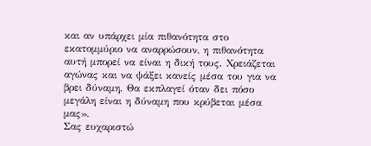και αν υπάρχει μία πιθανότητα στο εκατομμύριο να αναρρώσουν, η πιθανότητα αυτή μπορεί να είναι η δική τους. Χρειάζεται αγώνας και να ψάξει κανείς μέσα του για να βρει δύναμη. Θα εκπλαγεί όταν δει πόσο μεγάλη είναι η δύναμη που κρύβεται μέσα μας».
Σας ευχαριστώ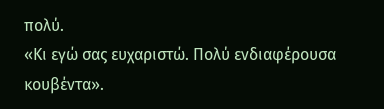πολύ.
«Κι εγώ σας ευχαριστώ. Πολύ ενδιαφέρουσα κουβέντα».